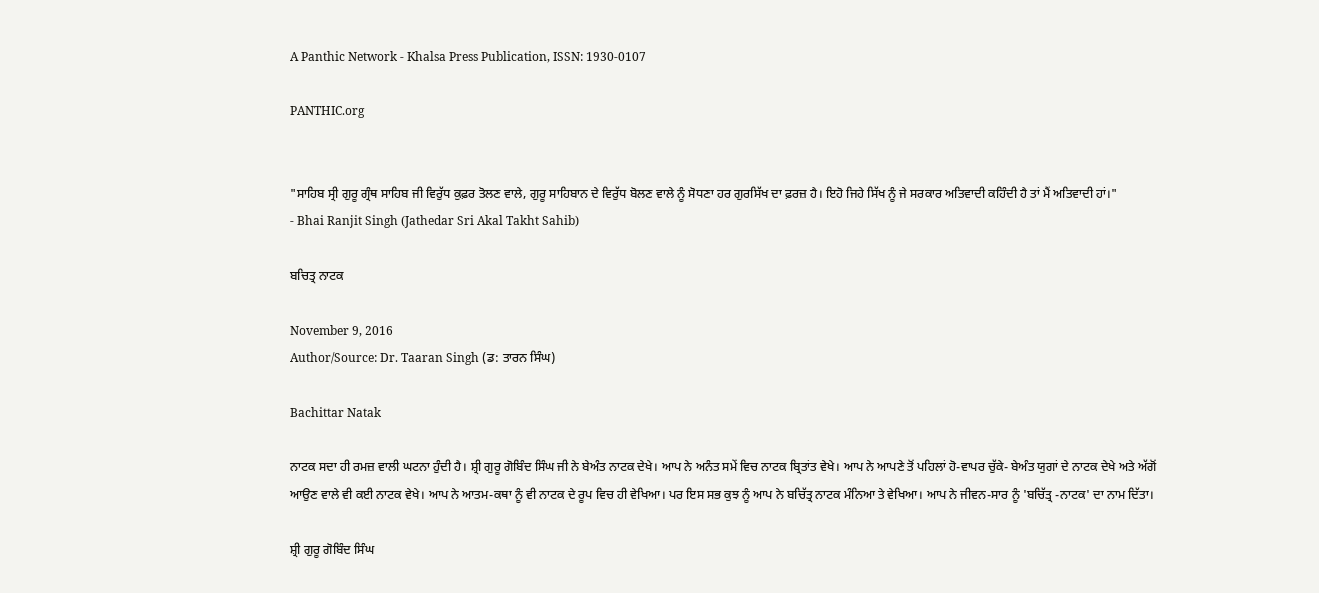A Panthic Network - Khalsa Press Publication, ISSN: 1930-0107

PANTHIC.org


"ਸਾਹਿਬ ਸ੍ਰੀ ਗੁਰੂ ਗ੍ਰੰਥ ਸਾਹਿਬ ਜੀ ਵਿਰੁੱਧ ਕੁਫ਼ਰ ਤੋਲਣ ਵਾਲੇ, ਗੁਰੂ ਸਾਹਿਬਾਨ ਦੇ ਵਿਰੁੱਧ ਬੋਲਣ ਵਾਲੇ ਨੂੰ ਸੋਧਣਾ ਹਰ ਗੁਰਸਿੱਖ ਦਾ ਫ਼ਰਜ਼ ਹੈ। ਇਹੋ ਜਿਹੇ ਸਿੱਖ ਨੂੰ ਜੇ ਸਰਕਾਰ ਅਤਿਵਾਦੀ ਕਹਿੰਦੀ ਹੈ ਤਾਂ ਮੈਂ ਅਤਿਵਾਦੀ ਹਾਂ।"
- Bhai Ranjit Singh (Jathedar Sri Akal Takht Sahib)

ਬਚਿਤ੍ਰ ਨਾਟਕ

November 9, 2016
Author/Source: Dr. Taaran Singh (ਡ: ਤਾਰਨ ਸਿੰਘ)

Bachittar Natak

ਨਾਟਕ ਸਦਾ ਹੀ ਰਮਜ਼ ਵਾਲੀ ਘਟਨਾ ਹੁੰਦੀ ਹੈ। ਸ਼੍ਰੀ ਗੁਰੂ ਗੋਬਿੰਦ ਸਿੰਘ ਜੀ ਨੇ ਬੇਅੰਤ ਨਾਟਕ ਦੇਖੇ। ਆਪ ਨੇ ਅਨੰਤ ਸਮੇਂ ਵਿਚ ਨਾਟਕ ਬ੍ਰਿਤਾਂਤ ਵੇਖੇ। ਆਪ ਨੇ ਆਪਣੇ ਤੋਂ ਪਹਿਲਾਂ ਹੋ-ਵਾਪਰ ਚੁੱਕੇ- ਬੇਅੰਤ ਯੁਗਾਂ ਦੇ ਨਾਟਕ ਦੇਖੇ ਅਤੇ ਅੱਗੋਂ ਆਉਣ ਵਾਲੇ ਵੀ ਕਈ ਨਾਟਕ ਵੇਖੇ। ਆਪ ਨੇ ਆਤਮ-ਕਥਾ ਨੂੰ ਵੀ ਨਾਟਕ ਦੇ ਰੂਪ ਵਿਚ ਹੀ ਵੇਖਿਆ। ਪਰ ਇਸ ਸਭ ਕੁਝ ਨੂੰ ਆਪ ਨੇ ਬਚਿੱਤ੍ਰ ਨਾਟਕ ਮੰਨਿਆ ਤੇ ਵੇਖਿਆ। ਆਪ ਨੇ ਜੀਵਨ-ਸਾਰ ਨੂੰ 'ਬਚਿੱਤ੍ਰ -ਨਾਟਕ' ਦਾ ਨਾਮ ਦਿੱਤਾ।

ਸ਼੍ਰੀ ਗੁਰੂ ਗੋਬਿੰਦ ਸਿੰਘ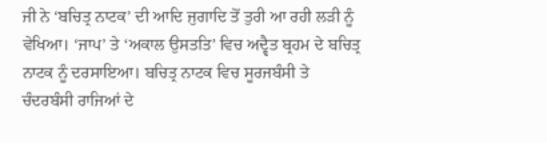ਜੀ ਨੇ ‘ਬਚਿਤ੍ਰ ਨਾਟਕ’ ਦੀ ਆਦਿ ਜੁਗਾਦਿ ਤੋਂ ਤੁਰੀ ਆ ਰਹੀ ਲੜੀ ਨੂੰ ਵੇਖਿਆ। ‘ਜਾਪ’ ਤੇ ‘ਅਕਾਲ ਉਸਤਤਿ’ ਵਿਚ ਅਦ੍ਵੈਤ ਬ੍ਰਹਮ ਦੇ ਬਚਿਤ੍ਰ ਨਾਟਕ ਨੂੰ ਦਰਸਾਇਆ। ਬਚਿਤ੍ਰ ਨਾਟਕ ਵਿਚ ਸੂਰਜਬੰਸੀ ਤੇ ਚੰਦਰਬੰਸੀ ਰਾਜਿਆਂ ਦੇ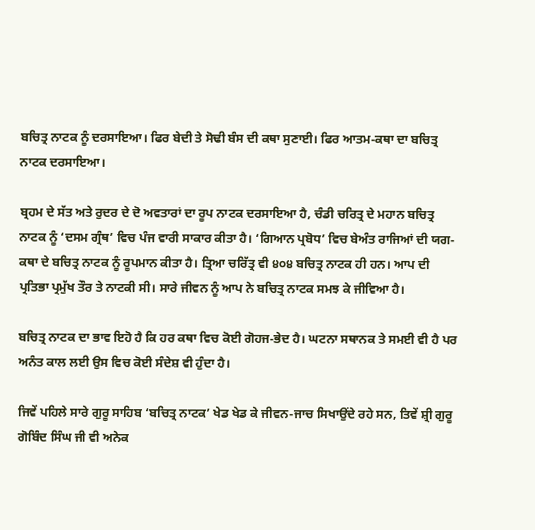ਬਚਿਤ੍ਰ ਨਾਟਕ ਨੂੰ ਦਰਸਾਇਆ। ਫਿਰ ਬੇਦੀ ਤੇ ਸੋਢੀ ਬੰਸ ਦੀ ਕਥਾ ਸੁਣਾਈ। ਫਿਰ ਆਤਮ-ਕਥਾ ਦਾ ਬਚਿਤ੍ਰ ਨਾਟਕ ਦਰਸਾਇਆ।

ਬ੍ਰਹਮ ਦੇ ਸੱਤ ਅਤੇ ਰੁਦਰ ਦੇ ਦੋ ਅਵਤਾਰਾਂ ਦਾ ਰੂਪ ਨਾਟਕ ਦਰਸਾਇਆ ਹੈ, ਚੰਡੀ ਚਰਿਤ੍ਰ ਦੇ ਮਹਾਨ ਬਚਿਤ੍ਰ ਨਾਟਕ ਨੂੰ ‘ਦਸਮ ਗ੍ਰੰਥ’ ਵਿਚ ਪੰਜ ਵਾਰੀ ਸਾਕਾਰ ਕੀਤਾ ਹੈ। ‘ਗਿਆਨ ਪ੍ਰਬੋਧ’ ਵਿਚ ਬੇਅੰਤ ਰਾਜਿਆਂ ਦੀ ਯਗ-ਕਥਾ ਦੇ ਬਚਿਤ੍ਰ ਨਾਟਕ ਨੂੰ ਰੂਪਮਾਨ ਕੀਤਾ ਹੈ। ਤ੍ਰਿਆ ਚਰਿੱਤ੍ਰ ਵੀ ੪੦੪ ਬਚਿਤ੍ਰ ਨਾਟਕ ਹੀ ਹਨ। ਆਪ ਦੀ ਪ੍ਰਤਿਭਾ ਪ੍ਰਮੁੱਖ ਤੌਰ ਤੇ ਨਾਟਕੀ ਸੀ। ਸਾਰੇ ਜੀਵਨ ਨੂੰ ਆਪ ਨੇ ਬਚਿਤ੍ਰ ਨਾਟਕ ਸਮਝ ਕੇ ਜੀਵਿਆ ਹੈ।

ਬਚਿਤ੍ਰ ਨਾਟਕ ਦਾ ਭਾਵ ਇਹੋ ਹੈ ਕਿ ਹਰ ਕਥਾ ਵਿਚ ਕੋਈ ਗੋਹਜ-ਭੇਦ ਹੈ। ਘਟਨਾ ਸਥਾਨਕ ਤੇ ਸਮਈ ਵੀ ਹੈ ਪਰ ਅਨੰਤ ਕਾਲ ਲਈ ਉਸ ਵਿਚ ਕੋਈ ਸੰਦੇਸ਼ ਵੀ ਹੁੰਦਾ ਹੈ।

ਜਿਵੇਂ ਪਹਿਲੇ ਸਾਰੇ ਗੁਰੂ ਸਾਹਿਬ ‘ਬਚਿਤ੍ਰ ਨਾਟਕ’ ਖੇਡ ਖੇਡ ਕੇ ਜੀਵਨ-ਜਾਚ ਸਿਖਾਉਂਦੇ ਰਹੇ ਸਨ, ਤਿਵੇਂ ਸ਼੍ਰੀ ਗੁਰੂ ਗੋਬਿੰਦ ਸਿੰਘ ਜੀ ਵੀ ਅਨੇਕ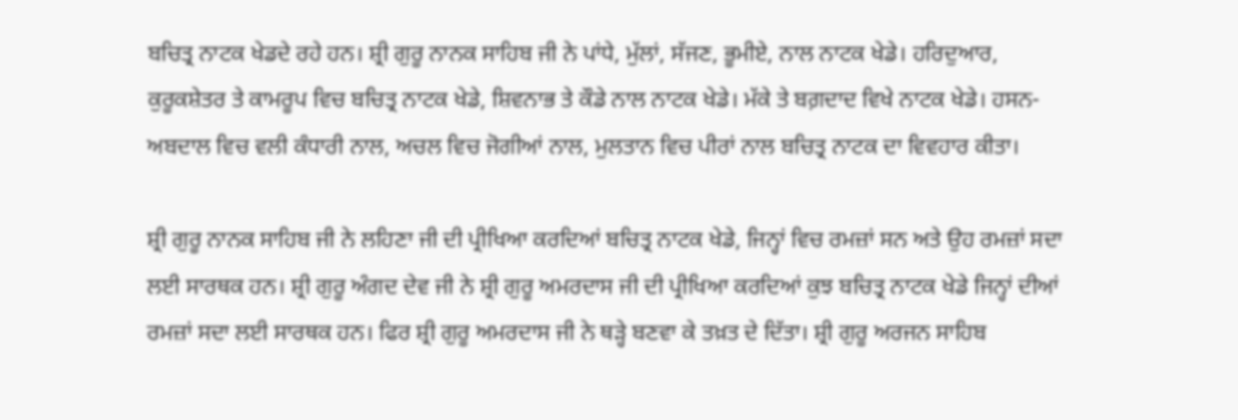ਬਚਿਤ੍ਰ ਨਾਟਕ ਖੇਡਦੇ ਰਹੇ ਹਨ। ਸ਼੍ਰੀ ਗੁਰੂ ਨਾਨਕ ਸਾਹਿਬ ਜੀ ਨੇ ਪਾਂਧੇ, ਮੁੱਲਾਂ, ਸੱਜਣ, ਭੂਮੀਏ, ਨਾਲ ਨਾਟਕ ਖੇਡੇ। ਹਰਿਦੁਆਰ, ਕੁਰੂਕਸ਼ੇਤਰ ਤੇ ਕਾਮਰੂਪ ਵਿਚ ਬਚਿਤ੍ਰ ਨਾਟਕ ਖੇਡੇ, ਸ਼ਿਵਨਾਭ ਤੇ ਕੌਡੇ ਨਾਲ ਨਾਟਕ ਖੇਡੇ। ਮੱਕੇ ਤੇ ਬਗ਼ਦਾਦ ਵਿਖੇ ਨਾਟਕ ਖੇਡੇ। ਹਸਨ-ਅਬਦਾਲ ਵਿਚ ਵਲੀ ਕੰਧਾਰੀ ਨਾਲ, ਅਚਲ ਵਿਚ ਜੋਗੀਆਂ ਨਾਲ, ਮੁਲਤਾਨ ਵਿਚ ਪੀਰਾਂ ਨਾਲ ਬਚਿਤ੍ਰ ਨਾਟਕ ਦਾ ਵਿਵਹਾਰ ਕੀਤਾ।

ਸ਼੍ਰੀ ਗੁਰੂ ਨਾਨਕ ਸਾਹਿਬ ਜੀ ਨੇ ਲਹਿਣਾ ਜੀ ਦੀ ਪ੍ਰੀਖਿਆ ਕਰਦਿਆਂ ਬਚਿਤ੍ਰ ਨਾਟਕ ਖੇਡੇ, ਜਿਨ੍ਹਾਂ ਵਿਚ ਰਮਜ਼ਾਂ ਸਨ ਅਤੇ ਉਹ ਰਮਜ਼ਾਂ ਸਦਾ ਲਈ ਸਾਰਥਕ ਹਨ। ਸ਼੍ਰੀ ਗੁਰੂ ਅੰਗਦ ਦੇਵ ਜੀ ਨੇ ਸ਼੍ਰੀ ਗੁਰੂ ਅਮਰਦਾਸ ਜੀ ਦੀ ਪ੍ਰੀਖਿਆ ਕਰਦਿਆਂ ਕੁਝ ਬਚਿਤ੍ਰ ਨਾਟਕ ਖੇਡੇ ਜਿਨ੍ਹਾਂ ਦੀਆਂ ਰਮਜ਼ਾਂ ਸਦਾ ਲਈ ਸਾਰਥਕ ਹਨ। ਫਿਰ ਸ਼੍ਰੀ ਗੁਰੂ ਅਮਰਦਾਸ ਜੀ ਨੇ ਥੜ੍ਹੇ ਬਣਵਾ ਕੇ ਤਖ਼ਤ ਦੇ ਦਿੱਤਾ। ਸ਼੍ਰੀ ਗੁਰੂ ਅਰਜਨ ਸਾਹਿਬ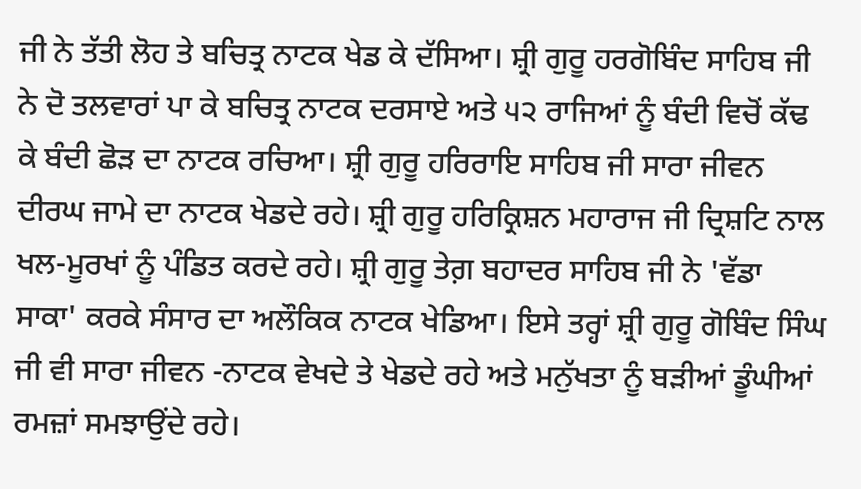ਜੀ ਨੇ ਤੱਤੀ ਲੋਹ ਤੇ ਬਚਿਤ੍ਰ ਨਾਟਕ ਖੇਡ ਕੇ ਦੱਸਿਆ। ਸ਼੍ਰੀ ਗੁਰੂ ਹਰਗੋਬਿੰਦ ਸਾਹਿਬ ਜੀ ਨੇ ਦੋ ਤਲਵਾਰਾਂ ਪਾ ਕੇ ਬਚਿਤ੍ਰ ਨਾਟਕ ਦਰਸਾਏ ਅਤੇ ੫੨ ਰਾਜਿਆਂ ਨੂੰ ਬੰਦੀ ਵਿਚੋਂ ਕੱਢ ਕੇ ਬੰਦੀ ਛੋੜ ਦਾ ਨਾਟਕ ਰਚਿਆ। ਸ਼੍ਰੀ ਗੁਰੂ ਹਰਿਰਾਇ ਸਾਹਿਬ ਜੀ ਸਾਰਾ ਜੀਵਨ ਦੀਰਘ ਜਾਮੇ ਦਾ ਨਾਟਕ ਖੇਡਦੇ ਰਹੇ। ਸ਼੍ਰੀ ਗੁਰੂ ਹਰਿਕ੍ਰਿਸ਼ਨ ਮਹਾਰਾਜ ਜੀ ਦ੍ਰਿਸ਼ਟਿ ਨਾਲ ਖਲ-ਮੂਰਖਾਂ ਨੂੰ ਪੰਡਿਤ ਕਰਦੇ ਰਹੇ। ਸ਼੍ਰੀ ਗੁਰੂ ਤੇਗ਼ ਬਹਾਦਰ ਸਾਹਿਬ ਜੀ ਨੇ 'ਵੱਡਾ ਸਾਕਾ' ਕਰਕੇ ਸੰਸਾਰ ਦਾ ਅਲੌਕਿਕ ਨਾਟਕ ਖੇਡਿਆ। ਇਸੇ ਤਰ੍ਹਾਂ ਸ਼੍ਰੀ ਗੁਰੂ ਗੋਬਿੰਦ ਸਿੰਘ ਜੀ ਵੀ ਸਾਰਾ ਜੀਵਨ -ਨਾਟਕ ਵੇਖਦੇ ਤੇ ਖੇਡਦੇ ਰਹੇ ਅਤੇ ਮਨੁੱਖਤਾ ਨੂੰ ਬੜੀਆਂ ਡੂੰਘੀਆਂ ਰਮਜ਼ਾਂ ਸਮਝਾਉਂਦੇ ਰਹੇ।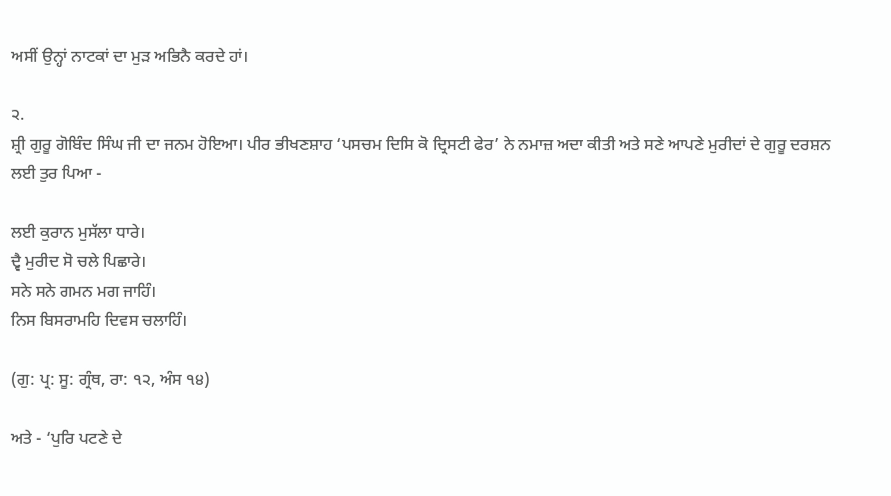ਅਸੀਂ ਉਨ੍ਹਾਂ ਨਾਟਕਾਂ ਦਾ ਮੁੜ ਅਭਿਨੈ ਕਰਦੇ ਹਾਂ।

੨.
ਸ਼੍ਰੀ ਗੁਰੂ ਗੋਬਿੰਦ ਸਿੰਘ ਜੀ ਦਾ ਜਨਮ ਹੋਇਆ। ਪੀਰ ਭੀਖਣਸ਼ਾਹ ‘ਪਸਚਮ ਦਿਸਿ ਕੋ ਦ੍ਰਿਸਟੀ ਫੇਰ’ ਨੇ ਨਮਾਜ਼ ਅਦਾ ਕੀਤੀ ਅਤੇ ਸਣੇ ਆਪਣੇ ਮੁਰੀਦਾਂ ਦੇ ਗੁਰੂ ਦਰਸ਼ਨ ਲਈ ਤੁਰ ਪਿਆ -

ਲਈ ਕੁਰਾਨ ਮੁਸੱਲਾ ਧਾਰੇ।
ਦ੍ਵੈ ਮੁਰੀਦ ਸੋ ਚਲੇ ਪਿਛਾਰੇ।
ਸਨੇ ਸਨੇ ਗਮਨ ਮਗ ਜਾਹਿੰ।
ਨਿਸ ਬਿਸਰਾਮਹਿ ਦਿਵਸ ਚਲਾਹਿੰ।

(ਗੁ: ਪ੍ਰ: ਸੂ: ਗ੍ਰੰਥ, ਰਾ: ੧੨, ਅੰਸ ੧੪)

ਅਤੇ - ‘ਪੁਰਿ ਪਟਣੇ ਦੇ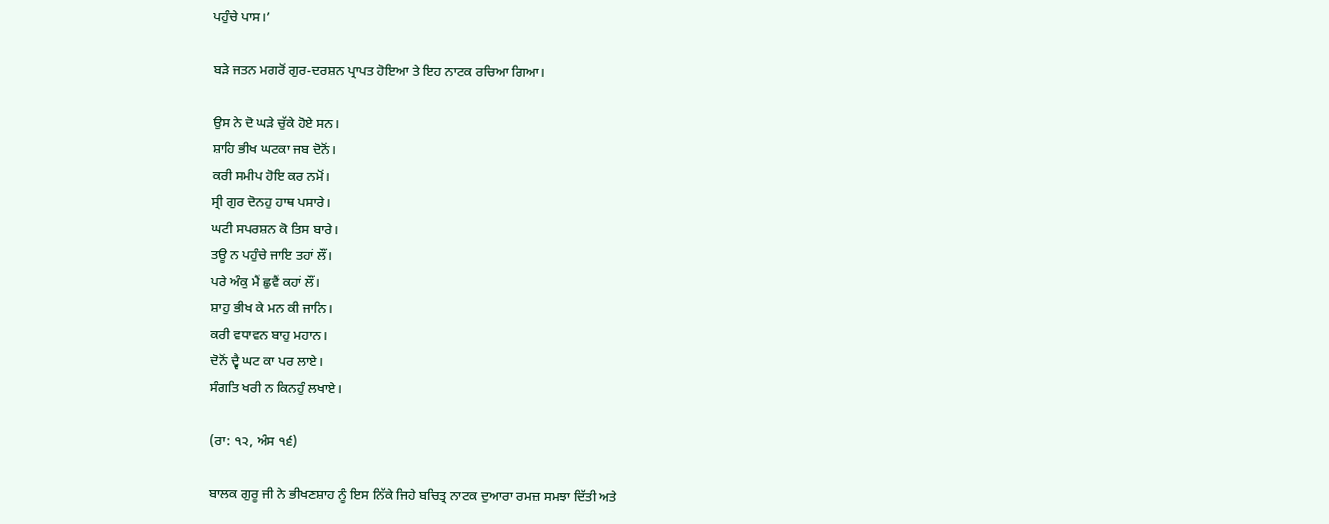ਪਹੁੰਚੇ ਪਾਸ।’

ਬੜੇ ਜਤਨ ਮਗਰੋਂ ਗੁਰ-ਦਰਸ਼ਨ ਪ੍ਰਾਪਤ ਹੋਇਆ ਤੇ ਇਹ ਨਾਟਕ ਰਚਿਆ ਗਿਆ।

ਉਸ ਨੇ ਦੋ ਘੜੇ ਚੁੱਕੇ ਹੋਏ ਸਨ।
ਸ਼ਾਹਿ ਭੀਖ ਘਟਕਾ ਜਬ ਦੋਨੋਂ।
ਕਰੀ ਸਮੀਪ ਹੋਇ ਕਰ ਨਮੋਂ।
ਸ੍ਰੀ ਗੁਰ ਦੋਨਹੁ ਹਾਥ ਪਸਾਰੇ।
ਘਟੀ ਸਪਰਸ਼ਨ ਕੋ ਤਿਸ ਬਾਰੇ।
ਤਊ ਨ ਪਹੁੰਚੇ ਜਾਇ ਤਹਾਂ ਲੌਂ।
ਪਰੇ ਅੰਕੁ ਮੈਂ ਛੁਵੈਂ ਕਹਾਂ ਲੌਂ।
ਸ਼ਾਹੁ ਭੀਖ ਕੇ ਮਨ ਕੀ ਜਾਨਿ।
ਕਰੀ ਵਧਾਵਨ ਬਾਹੁ ਮਹਾਨ।
ਦੋਨੋਂ ਦ੍ਵੈ ਘਟ ਕਾ ਪਰ ਲਾਏ।
ਸੰਗਤਿ ਖਰੀ ਨ ਕਿਨਹੁੰ ਲਖਾਏ।

(ਰਾ: ੧੨, ਅੰਸ ੧੬)

ਬਾਲਕ ਗੁਰੂ ਜੀ ਨੇ ਭੀਖਣਸ਼ਾਹ ਨੂੰ ਇਸ ਨਿੱਕੇ ਜਿਹੇ ਬਚਿਤ੍ਰ ਨਾਟਕ ਦੁਆਰਾ ਰਮਜ਼ ਸਮਝਾ ਦਿੱਤੀ ਅਤੇ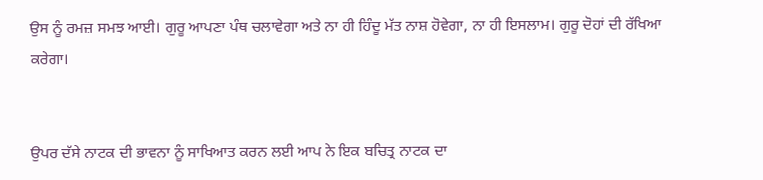ਉਸ ਨੂੰ ਰਮਜ਼ ਸਮਝ ਆਈ। ਗੁਰੂ ਆਪਣਾ ਪੰਥ ਚਲਾਵੇਗਾ ਅਤੇ ਨਾ ਹੀ ਹਿੰਦੂ ਮੱਤ ਨਾਸ਼ ਹੋਵੇਗਾ, ਨਾ ਹੀ ਇਸਲਾਮ। ਗੁਰੂ ਦੋਹਾਂ ਦੀ ਰੱਖਿਆ ਕਰੇਗਾ।


ਉਪਰ ਦੱਸੇ ਨਾਟਕ ਦੀ ਭਾਵਨਾ ਨੂੰ ਸਾਖਿਆਤ ਕਰਨ ਲਈ ਆਪ ਨੇ ਇਕ ਬਚਿਤ੍ਰ ਨਾਟਕ ਦਾ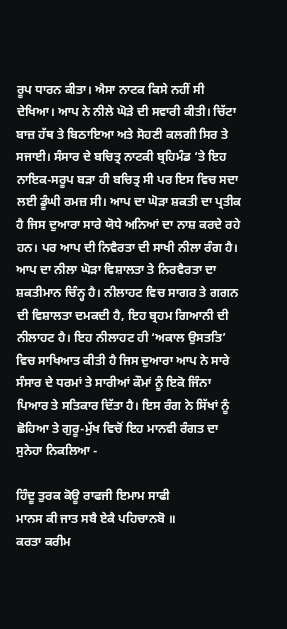ਰੂਪ ਧਾਰਨ ਕੀਤਾ। ਐਸਾ ਨਾਟਕ ਕਿਸੇ ਨਹੀਂ ਸੀ ਦੇਖਿਆ। ਆਪ ਨੇ ਨੀਲੇ ਘੋੜੇ ਦੀ ਸਵਾਰੀ ਕੀਤੀ। ਚਿੱਟਾ ਬਾਜ਼ ਹੱਥ ਤੇ ਬਿਠਾਇਆ ਅਤੇ ਸੋਹਣੀ ਕਲਗੀ ਸਿਰ ਤੇ ਸਜਾਈ। ਸੰਸਾਰ ਦੇ ਬਚਿਤ੍ਰ ਨਾਟਕੀ ਬ੍ਰਹਿਮੰਡ ‘ਤੇ ਇਹ ਨਾਇਕ-ਸਰੂਪ ਬੜਾ ਹੀ ਬਚਿਤ੍ਰ ਸੀ ਪਰ ਇਸ ਵਿਚ ਸਦਾ ਲਈ ਡੂੰਘੀ ਰਮਜ਼ ਸੀ। ਆਪ ਦਾ ਘੋੜਾ ਸ਼ਕਤੀ ਦਾ ਪ੍ਰਤੀਕ ਹੈ ਜਿਸ ਦੁਆਰਾ ਸਾਰੇ ਯੋਧੇ ਅਨਿਆਂ ਦਾ ਨਾਸ਼ ਕਰਦੇ ਰਹੇ ਹਨ। ਪਰ ਆਪ ਦੀ ਨਿਵੈਰਤਾ ਦੀ ਸਾਖੀ ਨੀਲਾ ਰੰਗ ਹੈ। ਆਪ ਦਾ ਨੀਲਾ ਘੋੜਾ ਵਿਸ਼ਾਲਤਾ ਤੇ ਨਿਰਵੈਰਤਾ ਦਾ ਸ਼ਕਤੀਮਾਨ ਚਿੰਨ੍ਹ ਹੈ। ਨੀਲਾਹਟ ਵਿਚ ਸਾਗਰ ਤੇ ਗਗਨ ਦੀ ਵਿਸ਼ਾਲਤਾ ਦਮਕਦੀ ਹੈ, ਇਹ ਬ੍ਰਹਮ ਗਿਆਨੀ ਦੀ ਨੀਲਾਹਟ ਹੈ। ਇਹ ਨੀਲਾਹਟ ਹੀ ‘ਅਕਾਲ ਉਸਤਤਿ’ ਵਿਚ ਸਾਖਿਆਤ ਕੀਤੀ ਹੈ ਜਿਸ ਦੁਆਰਾ ਆਪ ਨੇ ਸਾਰੇ ਸੰਸਾਰ ਦੇ ਧਰਮਾਂ ਤੇ ਸਾਰੀਆਂ ਕੌਮਾਂ ਨੂੰ ਇਕੋ ਜਿੰਨਾ ਪਿਆਰ ਤੇ ਸਤਿਕਾਰ ਦਿੱਤਾ ਹੈ। ਇਸ ਰੰਗ ਨੇ ਸਿੱਖਾਂ ਨੂੰ ਛੋਹਿਆ ਤੇ ਗੁਰੂ-ਮੁੱਖ ਵਿਚੋਂ ਇਹ ਮਾਨਵੀ ਰੰਗਤ ਦਾ ਸੁਨੇਹਾ ਨਿਕਲਿਆ -

ਹਿੰਦੂ ਤੁਰਕ ਕੋਊ ਰਾਫਜੀ ਇਮਾਮ ਸਾਫੀ
ਮਾਨਸ ਕੀ ਜਾਤ ਸਬੈ ਏਕੈ ਪਹਿਚਾਨਬੋ ॥
ਕਰਤਾ ਕਰੀਮ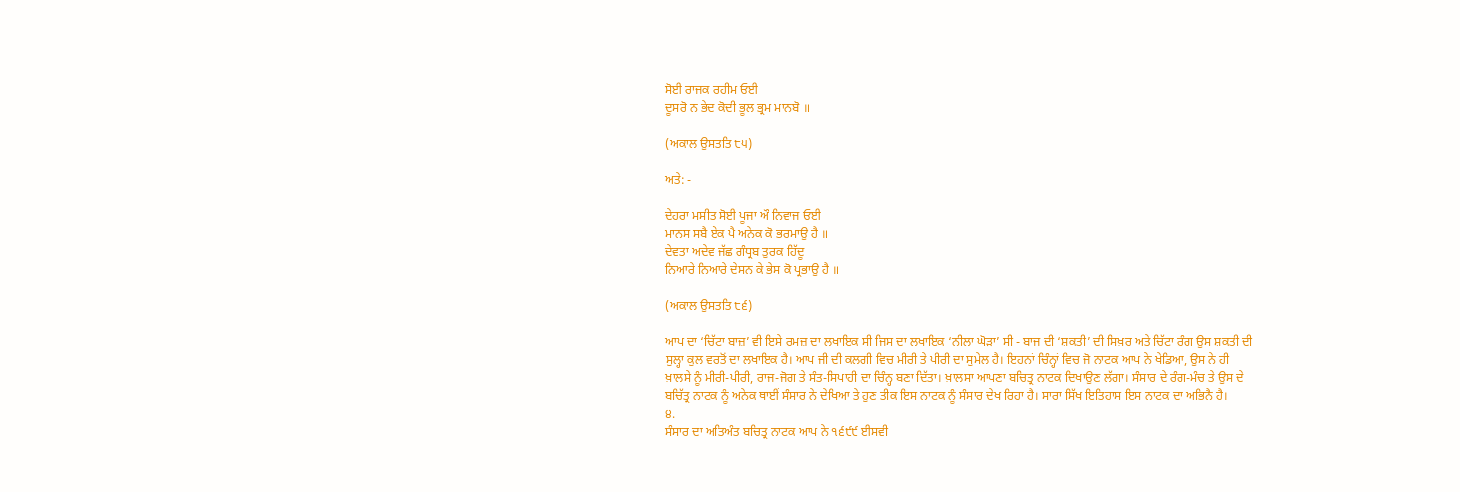ਸੋਈ ਰਾਜਕ ਰਹੀਮ ਓਈ
ਦੂਸਰੋ ਨ ਭੇਦ ਕੋਦੀ ਭੂਲ ਭ੍ਰਮ ਮਾਨਬੋ ॥

(ਅਕਾਲ ਉਸਤਤਿ ੮੫)

ਅਤੇ: -

ਦੇਹਰਾ ਮਸੀਤ ਸੋਈ ਪੂਜਾ ਔ ਨਿਵਾਜ ਓਈ
ਮਾਨਸ ਸਬੈ ਏਕ ਪੈ ਅਨੇਕ ਕੋ ਭਰਮਾਉ ਹੈ ॥
ਦੇਵਤਾ ਅਦੇਵ ਜੱਛ ਗੰਧ੍ਰਬ ਤੁਰਕ ਹਿੱਦੂ
ਨਿਆਰੇ ਨਿਆਰੇ ਦੇਸਨ ਕੇ ਭੇਸ ਕੋ ਪ੍ਰਭਾਉ ਹੈ ॥

(ਅਕਾਲ ਉਸਤਤਿ ੮੬)

ਆਪ ਦਾ ‘ਚਿੱਟਾ ਬਾਜ਼’ ਵੀ ਇਸੇ ਰਮਜ਼ ਦਾ ਲਖਾਇਕ ਸੀ ਜਿਸ ਦਾ ਲਖਾਇਕ ‘ਨੀਲਾ ਘੋੜਾ’ ਸੀ - ਬਾਜ ਦੀ ‘ਸ਼ਕਤੀ’ ਦੀ ਸਿਖ਼ਰ ਅਤੇ ਚਿੱਟਾ ਰੰਗ ਉਸ ਸ਼ਕਤੀ ਦੀ ਸੁਲ੍ਹਾ ਕੁਲ ਵਰਤੋਂ ਦਾ ਲਖਾਇਕ ਹੈ। ਆਪ ਜੀ ਦੀ ਕਲਗੀ ਵਿਚ ਮੀਰੀ ਤੇ ਪੀਰੀ ਦਾ ਸੁਮੇਲ ਹੈ। ਇਹਨਾਂ ਚਿੰਨ੍ਹਾਂ ਵਿਚ ਜੋ ਨਾਟਕ ਆਪ ਨੇ ਖੇਡਿਆ, ਉਸ ਨੇ ਹੀ ਖ਼ਾਲਸੇ ਨੂੰ ਮੀਰੀ-ਪੀਰੀ, ਰਾਜ-ਜੋਗ ਤੇ ਸੰਤ-ਸਿਪਾਹੀ ਦਾ ਚਿੰਨ੍ਹ ਬਣਾ ਦਿੱਤਾ। ਖ਼ਾਲਸਾ ਆਪਣਾ ਬਚਿਤ੍ਰ ਨਾਟਕ ਦਿਖਾਉਣ ਲੱਗਾ। ਸੰਸਾਰ ਦੇ ਰੰਗ-ਮੰਚ ਤੇ ਉਸ ਦੇ ਬਚਿੱਤ੍ਰ ਨਾਟਕ ਨੂੰ ਅਨੇਕ ਥਾਈਂ ਸੰਸਾਰ ਨੇ ਦੇਖਿਆ ਤੇ ਹੁਣ ਤੀਕ ਇਸ ਨਾਟਕ ਨੂੰ ਸੰਸਾਰ ਦੇਖ ਰਿਹਾ ਹੈ। ਸਾਰਾ ਸਿੱਖ ਇਤਿਹਾਸ ਇਸ ਨਾਟਕ ਦਾ ਅਭਿਨੈ ਹੈ।
੪.
ਸੰਸਾਰ ਦਾ ਅਤਿਅੰਤ ਬਚਿਤ੍ਰ ਨਾਟਕ ਆਪ ਨੇ ੧੬੯੯ ਈਸਵੀ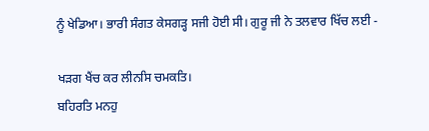ਨੂੰ ਖੇਡਿਆ। ਭਾਰੀ ਸੰਗਤ ਕੇਸਗੜ੍ਹ ਸਜੀ ਹੋਈ ਸੀ। ਗੁਰੂ ਜੀ ਨੇ ਤਲਵਾਰ ਖਿੱਚ ਲਈ -

ਖੜਗ ਖੈਂਚ ਕਰ ਲੀਨਸਿ ਚਮਕਤਿ।
ਬਹਿਰਤਿ ਮਨਹੁ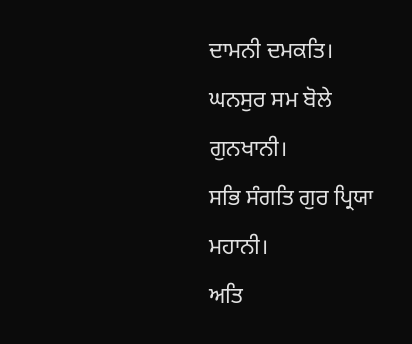ਦਾਮਨੀ ਦਮਕਤਿ।
ਘਨਸੁਰ ਸਮ ਬੋਲੇ ਗੁਨਖਾਨੀ।
ਸਭਿ ਸੰਗਤਿ ਗੁਰ ਪ੍ਰਿਯਾ ਮਹਾਨੀ।
ਅਤਿ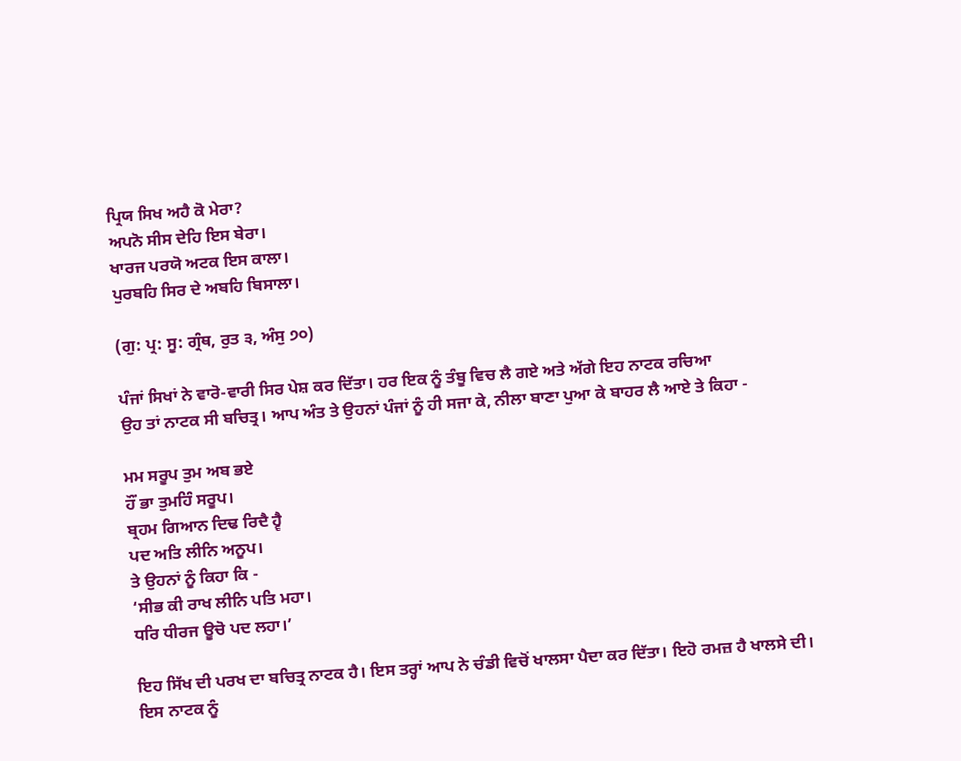ਪ੍ਰਿਯ ਸਿਖ ਅਹੈ ਕੋ ਮੇਰਾ?
ਅਪਨੋ ਸੀਸ ਦੇਹਿ ਇਸ ਬੇਰਾ।
ਖਾਰਜ ਪਰਯੋ ਅਟਕ ਇਸ ਕਾਲਾ।
ਪੁਰਬਹਿ ਸਿਰ ਦੇ ਅਬਹਿ ਬਿਸਾਲਾ।

(ਗੁ: ਪ੍ਰ: ਸੂ: ਗ੍ਰੰਥ, ਰੁਤ ੩, ਅੰਸੁ ੭੦)

ਪੰਜਾਂ ਸਿਖਾਂ ਨੇ ਵਾਰੋ-ਵਾਰੀ ਸਿਰ ਪੇਸ਼ ਕਰ ਦਿੱਤਾ। ਹਰ ਇਕ ਨੂੰ ਤੰਬੂ ਵਿਚ ਲੈ ਗਏ ਅਤੇ ਅੱਗੇ ਇਹ ਨਾਟਕ ਰਚਿਆ
ਉਹ ਤਾਂ ਨਾਟਕ ਸੀ ਬਚਿਤ੍ਰ। ਆਪ ਅੰਤ ਤੇ ਉਹਨਾਂ ਪੰਜਾਂ ਨੂੰ ਹੀ ਸਜਾ ਕੇ, ਨੀਲਾ ਬਾਣਾ ਪੁਆ ਕੇ ਬਾਹਰ ਲੈ ਆਏ ਤੇ ਕਿਹਾ -

ਮਮ ਸਰੂਪ ਤੁਮ ਅਬ ਭਏ
ਹੌਂ ਭਾ ਤੁਮਹਿੰ ਸਰੂਪ।
ਬ੍ਰਹਮ ਗਿਆਨ ਦਿਢ ਰਿਦੈ ਹ੍ਵੈ
ਪਦ ਅਤਿ ਲੀਨਿ ਅਨੂਪ।
ਤੇ ਉਹਨਾਂ ਨੂੰ ਕਿਹਾ ਕਿ -
‘ਸੀਭ ਕੀ ਰਾਖ ਲੀਨਿ ਪਤਿ ਮਹਾ।
ਧਰਿ ਧੀਰਜ ਊਚੋ ਪਦ ਲਹਾ।’

ਇਹ ਸਿੱਖ ਦੀ ਪਰਖ ਦਾ ਬਚਿਤ੍ਰ ਨਾਟਕ ਹੈ। ਇਸ ਤਰ੍ਹਾਂ ਆਪ ਨੇ ਚੰਡੀ ਵਿਚੋਂ ਖਾਲਸਾ ਪੈਦਾ ਕਰ ਦਿੱਤਾ। ਇਹੋ ਰਮਜ਼ ਹੈ ਖਾਲਸੇ ਦੀ।
ਇਸ ਨਾਟਕ ਨੂੰ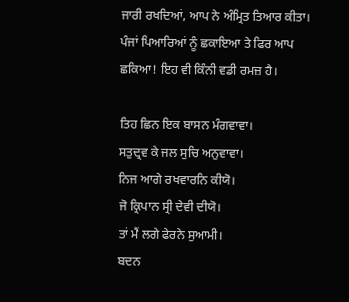ਜਾਰੀ ਰਖਦਿਆਂ, ਆਪ ਨੇ ਅੰਮ੍ਰਿਤ ਤਿਆਰ ਕੀਤਾ। ਪੰਜਾਂ ਪਿਆਰਿਆਂ ਨੂੰ ਛਕਾਇਆ ਤੇ ਫਿਰ ਆਪ ਛਕਿਆ! ਇਹ ਵੀ ਕਿੰਨੀ ਵਡੀ ਰਮਜ਼ ਹੈ।

ਤਿਹ ਛਿਨ ਇਕ ਬਾਸਨ ਮੰਗਵਾਵਾ।
ਸਤੁਦ੍ਰਵ ਕੇ ਜਲ ਸੁਚਿ ਅਨੁਵਾਵਾ।
ਨਿਜ ਆਗੇ ਰਖਵਾਰਨਿ ਕੀਯੋ।
ਜੋ ਕ੍ਰਿਪਾਨ ਸ੍ਰੀ ਦੇਵੀ ਦੀਯੋ।
ਤਾਂ ਮੈਂ ਲਗੇ ਫੇਰਨੇ ਸੁਆਮੀ।
ਬਦਨ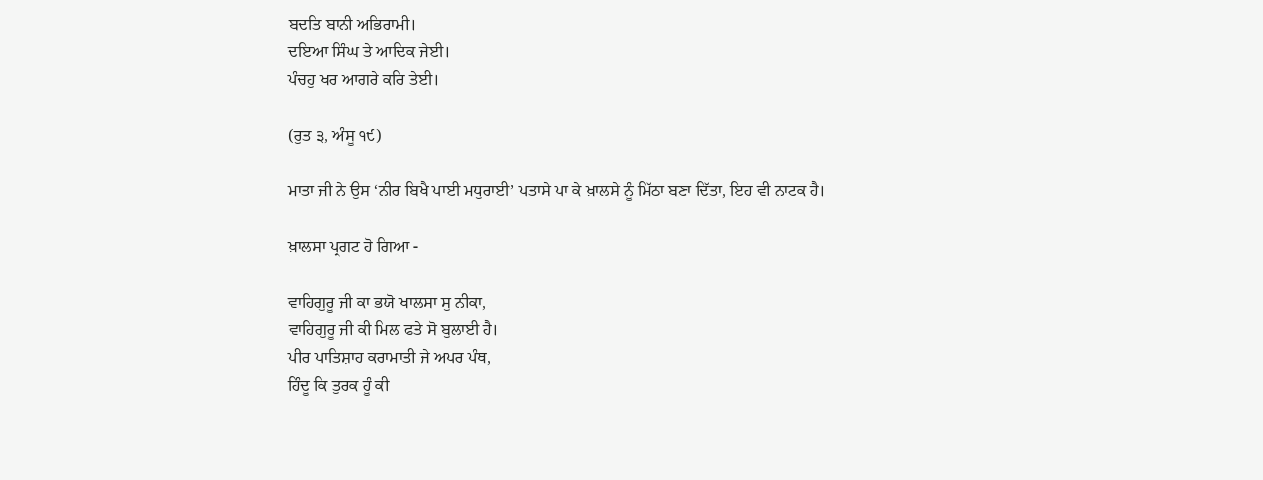ਬਦਤਿ ਬਾਨੀ ਅਭਿਰਾਮੀ।
ਦਇਆ ਸਿੰਘ ਤੇ ਆਦਿਕ ਜੇਈ।
ਪੰਚਹੁ ਖਰ ਆਗਰੇ ਕਰਿ ਤੇਈ।

(ਰੁਤ ੩, ਅੰਸੂ ੧੯)

ਮਾਤਾ ਜੀ ਨੇ ਉਸ ‘ਨੀਰ ਬਿਖੈ ਪਾਈ ਮਧੁਰਾਈ’ ਪਤਾਸੇ ਪਾ ਕੇ ਖ਼ਾਲਸੇ ਨੂੰ ਮਿੱਠਾ ਬਣਾ ਦਿੱਤਾ, ਇਹ ਵੀ ਨਾਟਕ ਹੈ।

ਖ਼ਾਲਸਾ ਪ੍ਰਗਟ ਹੋ ਗਿਆ -

ਵਾਹਿਗੁਰੂ ਜੀ ਕਾ ਭਯੋ ਖਾਲਸਾ ਸੁ ਨੀਕਾ,
ਵਾਹਿਗੁਰੂ ਜੀ ਕੀ ਮਿਲ ਫਤੇ ਸੋ ਬੁਲਾਈ ਹੈ।
ਪੀਰ ਪਾਤਿਸ਼ਾਹ ਕਰਾਮਾਤੀ ਜੇ ਅਪਰ ਪੰਥ,
ਹਿੰਦੂ ਕਿ ਤੁਰਕ ਹੂੰ ਕੀ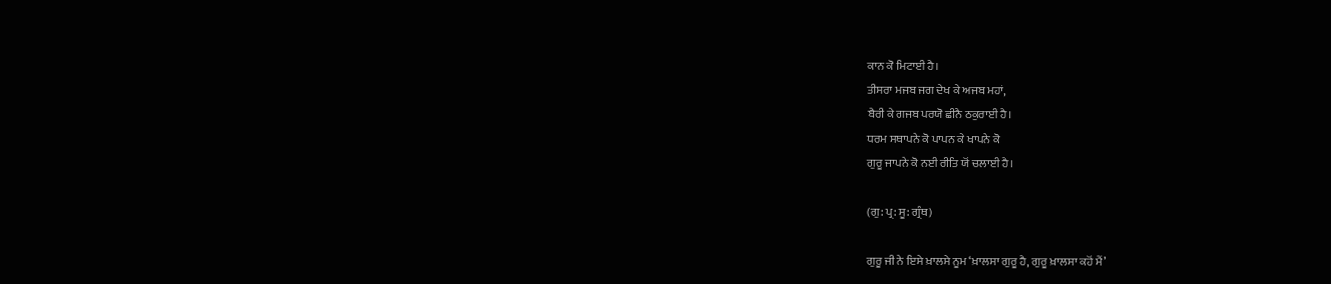ਕਾਨ ਕੋ ਮਿਟਾਈ ਹੈ।
ਤੀਸਰਾ ਮਜਬ ਜਗ ਦੇਖ ਕੇ ਅਜਬ ਮਹਾਂ,
ਬੈਰੀ ਕੇ ਗਜਬ ਪਰਯੋ ਛੀਨੈ ਠਕੁਰਾਈ ਹੈ।
ਧਰਮ ਸਥਾਪਨੇ ਕੋ ਪਾਪਨ ਕੇ ਖਾਪਨੇ ਕੋ
ਗੁਰੂ ਜਾਪਨੇ ਕੋ ਨਈ ਰੀਤਿ ਯੋਂ ਚਲਾਈ ਹੈ।

(ਗੁ: ਪ੍ਰ: ਸੂ: ਗ੍ਰੰਥ)

ਗੁਰੂ ਜੀ ਨੇ ਇਸੇ ਖ਼ਾਲਸੇ ਨੂਮ ‘ਖ਼ਾਲਸਾ ਗੁਰੂ ਹੈ, ਗੁਰੂ ਖ਼ਾਲਸਾ ਕਹੋਂ ਮੈਂ’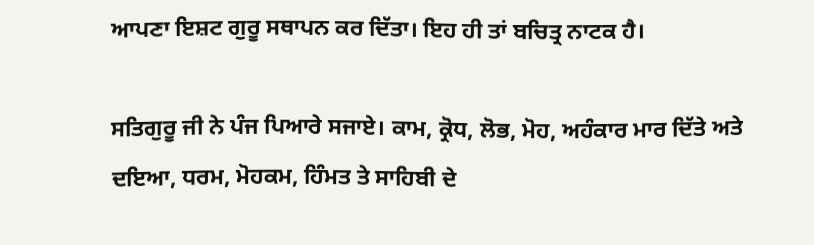ਆਪਣਾ ਇਸ਼ਟ ਗੁਰੂ ਸਥਾਪਨ ਕਰ ਦਿੱਤਾ। ਇਹ ਹੀ ਤਾਂ ਬਚਿਤ੍ਰ ਨਾਟਕ ਹੈ।

ਸਤਿਗੁਰੂ ਜੀ ਨੇ ਪੰਜ ਪਿਆਰੇ ਸਜਾਏ। ਕਾਮ, ਕ੍ਰੋਧ, ਲੋਭ, ਮੋਹ, ਅਹੰਕਾਰ ਮਾਰ ਦਿੱਤੇ ਅਤੇ ਦਇਆ, ਧਰਮ, ਮੋਹਕਮ, ਹਿੰਮਤ ਤੇ ਸਾਹਿਬੀ ਦੇ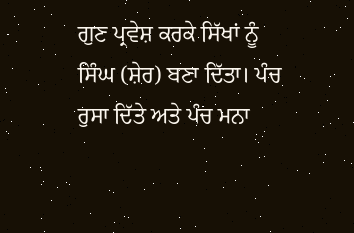ਗੁਣ ਪ੍ਰਵੇਸ਼ ਕਰਕੇ ਸਿੱਖਾਂ ਨੂੰ ਸਿੰਘ (ਸ਼ੇਰ) ਬਣਾ ਦਿੱਤਾ। ਪੰਚ ਰੁਸਾ ਦਿੱਤੇ ਅਤੇ ਪੰਚ ਮਨਾ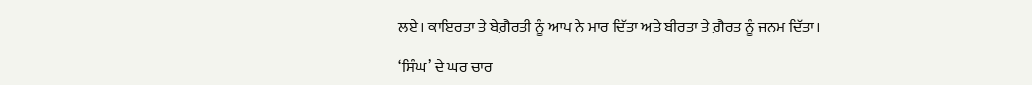ਲਏ। ਕਾਇਰਤਾ ਤੇ ਬੇਗ਼ੈਰਤੀ ਨੂੰ ਆਪ ਨੇ ਮਾਰ ਦਿੱਤਾ ਅਤੇ ਬੀਰਤਾ ਤੇ ਗ਼ੈਰਤ ਨੂੰ ਜਨਮ ਦਿੱਤਾ।

‘ਸਿੰਘ’ ਦੇ ਘਰ ਚਾਰ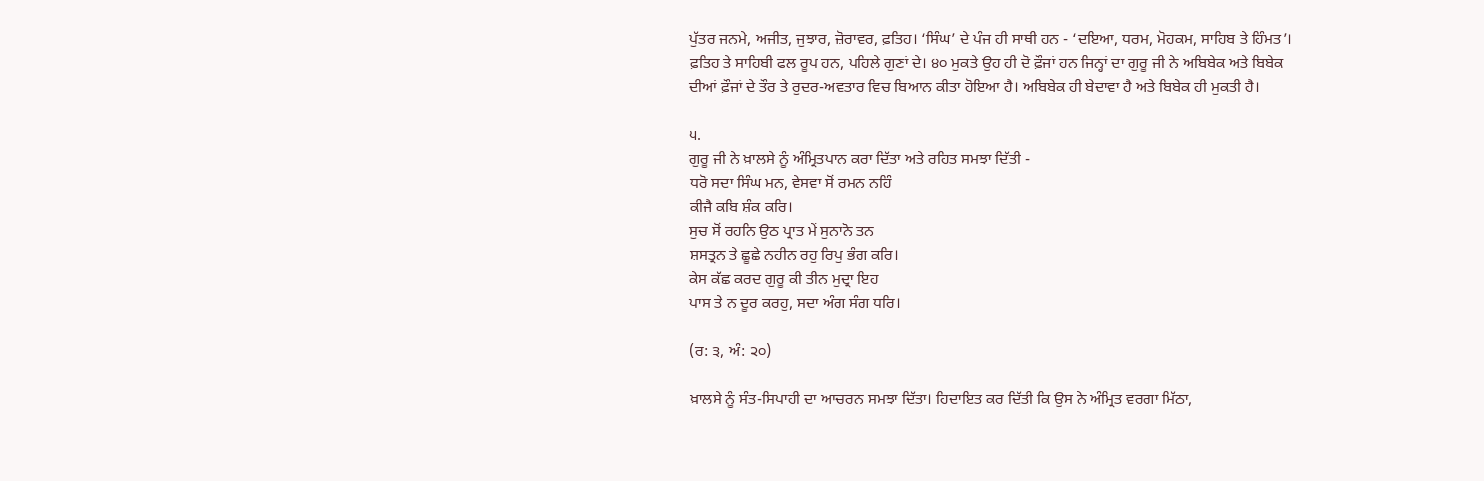ਪੁੱਤਰ ਜਨਮੇ, ਅਜੀਤ, ਜੁਝਾਰ, ਜ਼ੋਰਾਵਰ, ਫ਼ਤਿਹ। ‘ਸਿੰਘ’ ਦੇ ਪੰਜ ਹੀ ਸਾਥੀ ਹਨ - ‘ਦਇਆ, ਧਰਮ, ਮੋਹਕਮ, ਸਾਹਿਬ ਤੇ ਹਿੰਮਤ’। ਫ਼ਤਿਹ ਤੇ ਸਾਹਿਬੀ ਫਲ ਰੂਪ ਹਨ, ਪਹਿਲੇ ਗੁਣਾਂ ਦੇ। ੪੦ ਮੁਕਤੇ ਉਹ ਹੀ ਦੋ ਫ਼ੌਜਾਂ ਹਨ ਜਿਨ੍ਹਾਂ ਦਾ ਗੁਰੂ ਜੀ ਨੇ ਅਬਿਬੇਕ ਅਤੇ ਬਿਬੇਕ ਦੀਆਂ ਫ਼ੌਜਾਂ ਦੇ ਤੌਰ ਤੇ ਰੁਦਰ-ਅਵਤਾਰ ਵਿਚ ਬਿਆਨ ਕੀਤਾ ਹੋਇਆ ਹੈ। ਅਬਿਬੇਕ ਹੀ ਬੇਦਾਵਾ ਹੈ ਅਤੇ ਬਿਬੇਕ ਹੀ ਮੁਕਤੀ ਹੈ।

੫.
ਗੁਰੂ ਜੀ ਨੇ ਖ਼ਾਲਸੇ ਨੂੰ ਅੰਮ੍ਰਿਤਪਾਨ ਕਰਾ ਦਿੱਤਾ ਅਤੇ ਰਹਿਤ ਸਮਝਾ ਦਿੱਤੀ -
ਧਰੋ ਸਦਾ ਸਿੰਘ ਮਨ, ਵੇਸਵਾ ਸੋਂ ਰਮਨ ਨਹਿੰ
ਕੀਜੈ ਕਬਿ ਸ਼ੰਕ ਕਰਿ।
ਸੁਚ ਸੋਂ ਰਹਨਿ ਉਠ ਪ੍ਰਾਤ ਮੇਂ ਸੁਨਾਨੋ ਤਨ
ਸ਼ਸਤ੍ਰਨ ਤੇ ਛੂਛੇ ਨਹੀਨ ਰਹੁ ਰਿਪੁ ਭੰਗ ਕਰਿ।
ਕੇਸ ਕੱਛ ਕਰਦ ਗੁਰੂ ਕੀ ਤੀਨ ਮੁਦ੍ਰਾ ਇਹ
ਪਾਸ ਤੇ ਨ ਦੂਰ ਕਰਹੁ, ਸਦਾ ਅੰਗ ਸੰਗ ਧਰਿ।

(ਰ: ੩, ਅੰ: ੨੦)

ਖ਼ਾਲਸੇ ਨੂੰ ਸੰਤ-ਸਿਪਾਹੀ ਦਾ ਆਚਰਨ ਸਮਝਾ ਦਿੱਤਾ। ਹਿਦਾਇਤ ਕਰ ਦਿੱਤੀ ਕਿ ਉਸ ਨੇ ਅੰਮ੍ਰਿਤ ਵਰਗਾ ਮਿੱਠਾ,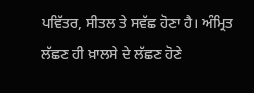ਪਵਿੱਤਰ, ਸੀਤਲ ਤੇ ਸਵੱਛ ਹੋਣਾ ਹੈ। ਅੰਮ੍ਰਿਤ ਲੱਛਣ ਹੀ ਖ਼ਾਲਸੇ ਦੇ ਲੱਛਣ ਹੋਣੇ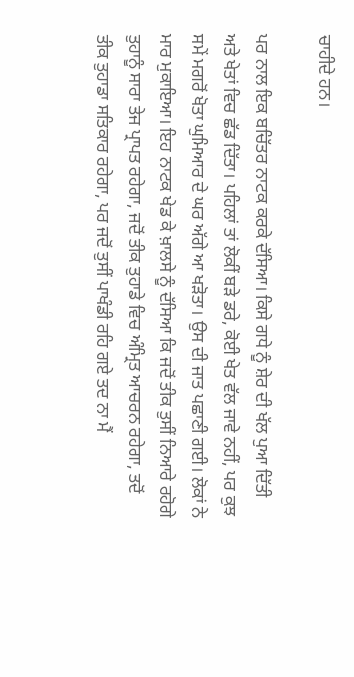ਚਾਹੀਦੇ ਹਨ।

ਪਰ ਨਾਲ ਇਕ ਬਚਿੱਤਰ ਨਾਟਕ ਕਰਕੇ ਦੱਸਿਆ। ਕਿਸੇ ਗਧੇ ਨੂੰ ਸ਼ੇਰ ਦੀ ਖੱਲ ਪੁਆ ਦਿੱਤੀ ਅਤੇ ਖੇਤਾਂ ਵਿਚ ਛੱਡ ਦਿੱਤਾ। ਪਹਿਲਾਂ ਤਾਂ ਲੋਕੀਂ ਬੜੇ ਡਰੇ, ਕੋਈ ਖੇਤ ਵੱਲ ਜਾਵੇ ਨਹੀਂ, ਪਰ ਕੁਝ ਸਮੇਂ ਮਗਰੋਂ ਖੋਤਾ ਘੁਮਿਆਰ ਦੇ ਘਰ ਅੱਗੇ ਆ ਖੜੋਤਾ। ਉਸ ਦੀ ਜਾਤ ਪਛਾਣੀ ਗਈ। ਲੋਕਾਂ ਨੇ ਮਾਰ ਮੁਕਾਇਆ। ਇਹ ਨਾਟਕ ਖੇਡ ਕੇ ਖ਼ਾਲਸੇ ਨੂੰ ਦੱਸਿਆ ਕਿ ਜਦੋਂ ਤੀਕ ਤੁਸੀਂ ਨਿਆਰੇ ਰਹੋਗੇ ਤੁਹਾਨੂੰ ਸਾਰਾ ਤੇਜ ਪ੍ਰਾਪਤ ਰਹੇਗਾ, ਜਦੋਂ ਤੀਕ ਤੁਹਾਡੇ ਵਿਚ ਅੰਮ੍ਰਿਤ ਆਚਰਨ ਰਹੇਗਾ, ਤਦੋਂ ਤੀਕ ਤੁਹਾਡਾ ਸਤਿਕਾਰ ਰਹੇਗਾ, ਪਰ ਜਦੋਂ ਤੁਸੀਂ ਪਾਖੰਡੀ ਰਹਿ ਗਏ ਤਦ ਨਾ ਮੈਂ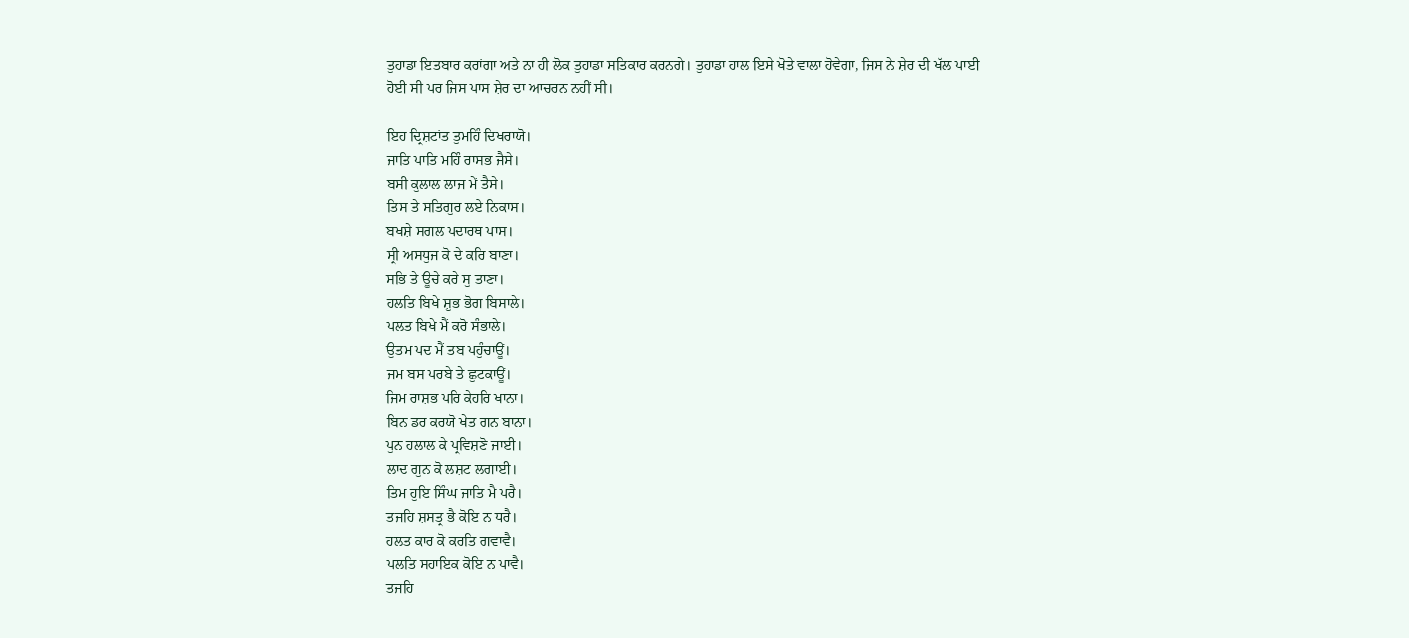ਤੁਹਾਡਾ ਇਤਬਾਰ ਕਰਾਂਗਾ ਅਤੇ ਨਾ ਹੀ ਲੋਕ ਤੁਹਾਡਾ ਸਤਿਕਾਰ ਕਰਨਗੇ। ਤੁਹਾਡਾ ਹਾਲ ਇਸੇ ਖੋਤੇ ਵਾਲਾ ਹੋਵੇਗਾ, ਜਿਸ ਨੇ ਸ਼ੇਰ ਦੀ ਖੱਲ ਪਾਈ ਹੋਈ ਸੀ ਪਰ ਜਿਸ ਪਾਸ ਸ਼ੇਰ ਦਾ ਆਚਰਨ ਨਹੀਂ ਸੀ।

ਇਹ ਦ੍ਰਿਸ਼ਟਾਂਤ ਤੁਮਹਿੰ ਦਿਖਰਾਯੋ।
ਜਾਤਿ ਪਾਤਿ ਮਹਿੰ ਰਾਸਭ ਜੈਸੇ।
ਬਸੀ ਕੁਲਾਲ ਲਾਜ ਮੇਂ ਤੈਸੇ।
ਤਿਸ ਤੇ ਸਤਿਗੁਰ ਲਏ ਨਿਕਾਸ।
ਬਖਸ਼ੇ ਸਗਲ ਪਦਾਰਥ ਪਾਸ।
ਸ੍ਰੀ ਅਸਧੁਜ ਕੋ ਦੇ ਕਰਿ ਬਾਣਾ।
ਸਭਿ ਤੇ ਊਚੇ ਕਰੇ ਸੁ ਤਾਣਾ।
ਹਲਤਿ ਬਿਖੇ ਸ਼ੁਭ ਭੋਗ ਬਿਸਾਲੇ।
ਪਲਤ ਬਿਖੇ ਮੈਂ ਕਰੋ ਸੰਭਾਲੇ।
ਉਤਮ ਪਦ ਮੈਂ ਤਬ ਪਹੁੰਚਾਊਂ।
ਜਮ ਬਸ ਪਰਬੇ ਤੇ ਛੁਟਕਾਊਂ।
ਜਿਮ ਰਾਸ਼ਭ ਪਰਿ ਕੇਹਰਿ ਖਾਨਾ।
ਬਿਨ ਡਰ ਕਰਯੋ ਖੇਤ ਗਨ ਬਾਨਾ।
ਪੁਨ ਹਲਾਲ ਕੇ ਪ੍ਰਵਿਸ਼ਣੋ ਜਾਈ।
ਲਾਦ ਗੁਨ ਕੋ ਲਸ਼ਟ ਲਗਾਈ।
ਤਿਮ ਹੁਇ ਸਿੰਘ ਜਾਤਿ ਮੈ ਪਰੈ।
ਤਜਹਿ ਸ਼ਸਤ੍ਰ ਭੈ ਕੋਇ ਨ ਧਰੈ।
ਹਲਤ ਕਾਰ ਕੋ ਕਰਤਿ ਗਵਾਵੈ।
ਪਲਤਿ ਸਹਾਇਕ ਕੋਇ ਨ ਪਾਵੈ।
ਤਜਹਿ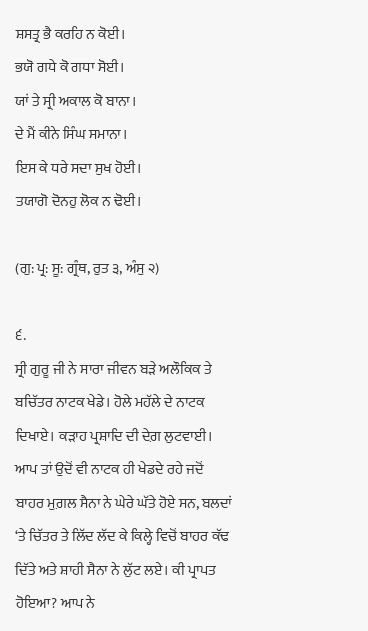ਸ਼ਸਤ੍ਰ ਭੈ ਕਰਹਿ ਨ ਕੋਈ।
ਭਯੋ ਗਧੇ ਕੋ ਗਧਾ ਸੋਈ।
ਯਾਂ ਤੇ ਸ੍ਰੀ ਅਕਾਲ ਕੋ ਬਾਨਾ।
ਦੇ ਮੈਂ ਕੀਨੇ ਸਿੰਘ ਸਮਾਨਾ।
ਇਸ ਕੇ ਧਰੇ ਸਦਾ ਸੁਖ ਹੋਈ।
ਤਯਾਗੋ ਦੋਨਹੁ ਲੋਕ ਨ ਢੋਈ।

(ਗੁ: ਪ੍ਰ: ਸੂ: ਗ੍ਰੰਥ, ਰੁਤ ੩, ਅੰਸੁ ੨)

੬.
ਸ੍ਰੀ ਗੁਰੂ ਜੀ ਨੇ ਸਾਰਾ ਜੀਵਨ ਬੜੇ ਅਲੌਕਿਕ ਤੇ ਬਚਿੱਤਰ ਨਾਟਕ ਖੇਡੇ। ਹੋਲੇ ਮਹੱਲੇ ਦੇ ਨਾਟਕ ਦਿਖਾਏ। ਕੜਾਹ ਪ੍ਰਸ਼ਾਦਿ ਦੀ ਦੇਗ਼ ਲੁਟਵਾਈ। ਆਪ ਤਾਂ ਉਦੋਂ ਵੀ ਨਾਟਕ ਹੀ ਖੇਡਦੇ ਰਹੇ ਜਦੋਂ ਬਾਹਰ ਮੁਗ਼ਲ ਸੈਨਾ ਨੇ ਘੇਰੇ ਘੱਤੇ ਹੋਏ ਸਨ, ਬਲਦਾਂ ‘ਤੇ ਚਿੱਤਰ ਤੇ ਲਿੱਦ ਲੱਦ ਕੇ ਕਿਲ੍ਹੇ ਵਿਚੋਂ ਬਾਹਰ ਕੱਢ ਦਿੱਤੇ ਅਤੇ ਸ਼ਾਹੀ ਸੈਨਾ ਨੇ ਲੁੱਟ ਲਏ। ਕੀ ਪ੍ਰਾਪਤ ਹੋਇਆ? ਆਪ ਨੇ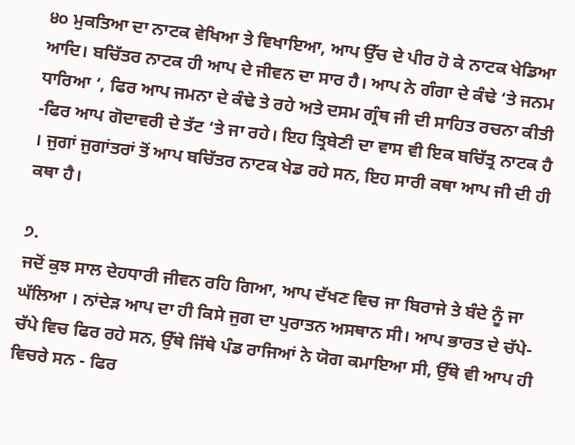੪੦ ਮੁਕਤਿਆ ਦਾ ਨਾਟਕ ਵੇਖਿਆ ਤੇ ਵਿਖਾਇਆ, ਆਪ ਉੱਚ ਦੇ ਪੀਰ ਹੋ ਕੇ ਨਾਟਕ ਖੇਡਿਆ ਆਦਿ। ਬਚਿੱਤਰ ਨਾਟਕ ਹੀ ਆਪ ਦੇ ਜੀਵਨ ਦਾ ਸਾਰ ਹੈ। ਆਪ ਨੇ ਗੰਗਾ ਦੇ ਕੰਢੇ ‘ਤੇ ਜਨਮ ਧਾਰਿਆ ‘, ਫਿਰ ਆਪ ਜਮਨਾ ਦੇ ਕੰਢੇ ਤੇ ਰਹੇ ਅਤੇ ਦਸਮ ਗ੍ਰੰਥ ਜੀ ਦੀ ਸਾਹਿਤ ਰਚਨਾ ਕੀਤੀ -ਫਿਰ ਆਪ ਗੋਦਾਵਰੀ ਦੇ ਤੱਟ ‘ਤੇ ਜਾ ਰਹੇ। ਇਹ ਤ੍ਰਿਬੇਣੀ ਦਾ ਵਾਸ ਵੀ ਇਕ ਬਚਿੱਤ੍ਰ ਨਾਟਕ ਹੈ । ਜੁਗਾਂ ਜੁਗਾਂਤਰਾਂ ਤੋਂ ਆਪ ਬਚਿੱਤਰ ਨਾਟਕ ਖੇਡ ਰਹੇ ਸਨ, ਇਹ ਸਾਰੀ ਕਥਾ ਆਪ ਜੀ ਦੀ ਹੀ ਕਥਾ ਹੈ।

੭.
ਜਦੋਂ ਕੁਝ ਸਾਲ ਦੇਹਧਾਰੀ ਜੀਵਨ ਰਹਿ ਗਿਆ, ਆਪ ਦੱਖਣ ਵਿਚ ਜਾ ਬਿਰਾਜੇ ਤੇ ਬੰਦੇ ਨੂੰ ਜਾ ਘੱਲਿਆ । ਨਾਂਦੇੜ ਆਪ ਦਾ ਹੀ ਕਿਸੇ ਜੁਗ ਦਾ ਪੁਰਾਤਨ ਅਸਥਾਨ ਸੀ। ਆਪ ਭਾਰਤ ਦੇ ਚੱਪੇ-ਚੱਪੇ ਵਿਚ ਫਿਰ ਰਹੇ ਸਨ, ਉੱਥੇ ਜਿੱਥੇ ਪੰਡ ਰਾਜਿਆਂ ਨੇ ਯੋਗ ਕਮਾਇਆ ਸੀ, ਉੱਥੇ ਵੀ ਆਪ ਹੀ ਵਿਚਰੇ ਸਨ - ਫਿਰ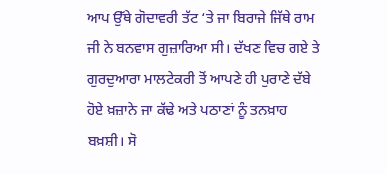ਆਪ ਉੱਥੇ ਗੋਦਾਵਰੀ ਤੱਟ ‘ਤੇ ਜਾ ਬਿਰਾਜੇ ਜਿੱਥੇ ਰਾਮ ਜੀ ਨੇ ਬਨਵਾਸ ਗੁਜ਼ਾਰਿਆ ਸੀ। ਦੱਖਣ ਵਿਚ ਗਏ ਤੇ ਗੁਰਦੁਆਰਾ ਮਾਲਟੇਕਰੀ ਤੋਂ ਆਪਣੇ ਹੀ ਪੁਰਾਣੇ ਦੱਬੇ ਹੋਏ ਖ਼ਜ਼ਾਨੇ ਜਾ ਕੱਢੇ ਅਤੇ ਪਠਾਣਾਂ ਨੂੰ ਤਨਖ਼ਾਹ ਬਖ਼ਸ਼ੀ। ਸੋ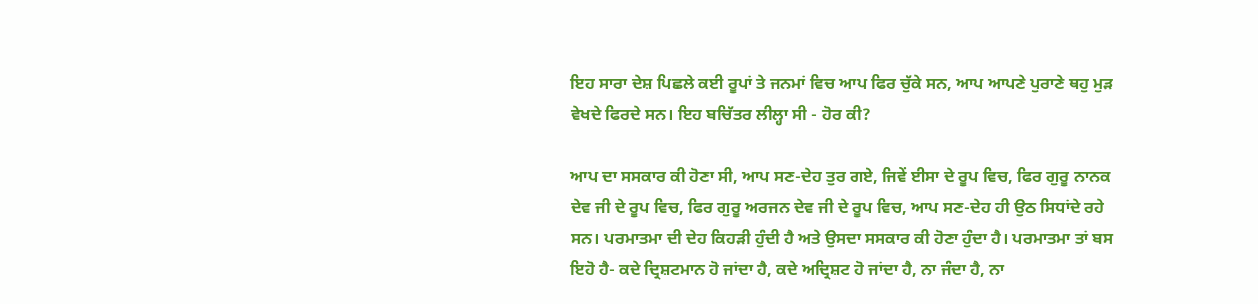ਇਹ ਸਾਰਾ ਦੇਸ਼ ਪਿਛਲੇ ਕਈ ਰੂਪਾਂ ਤੇ ਜਨਮਾਂ ਵਿਚ ਆਪ ਫਿਰ ਚੁੱਕੇ ਸਨ, ਆਪ ਆਪਣੇ ਪੁਰਾਣੇ ਥਹੁ ਮੁੜ ਵੇਖਦੇ ਫਿਰਦੇ ਸਨ। ਇਹ ਬਚਿੱਤਰ ਲੀਲ੍ਹਾ ਸੀ - ਹੋਰ ਕੀ?

ਆਪ ਦਾ ਸਸਕਾਰ ਕੀ ਹੋਣਾ ਸੀ, ਆਪ ਸਣ-ਦੇਹ ਤੁਰ ਗਏ, ਜਿਵੇਂ ਈਸਾ ਦੇ ਰੂਪ ਵਿਚ, ਫਿਰ ਗੁਰੂ ਨਾਨਕ ਦੇਵ ਜੀ ਦੇ ਰੂਪ ਵਿਚ, ਫਿਰ ਗੁਰੂ ਅਰਜਨ ਦੇਵ ਜੀ ਦੇ ਰੂਪ ਵਿਚ, ਆਪ ਸਣ-ਦੇਹ ਹੀ ਉਠ ਸਿਧਾਂਦੇ ਰਹੇ ਸਨ। ਪਰਮਾਤਮਾ ਦੀ ਦੇਹ ਕਿਹੜੀ ਹੁੰਦੀ ਹੈ ਅਤੇ ਉਸਦਾ ਸਸਕਾਰ ਕੀ ਹੋਣਾ ਹੁੰਦਾ ਹੈ। ਪਰਮਾਤਮਾ ਤਾਂ ਬਸ ਇਹੋ ਹੈ- ਕਦੇ ਦ੍ਰਿਸ਼ਟਮਾਨ ਹੋ ਜਾਂਦਾ ਹੈ, ਕਦੇ ਅਦ੍ਰਿਸ਼ਟ ਹੋ ਜਾਂਦਾ ਹੈ, ਨਾ ਜੰਦਾ ਹੈ, ਨਾ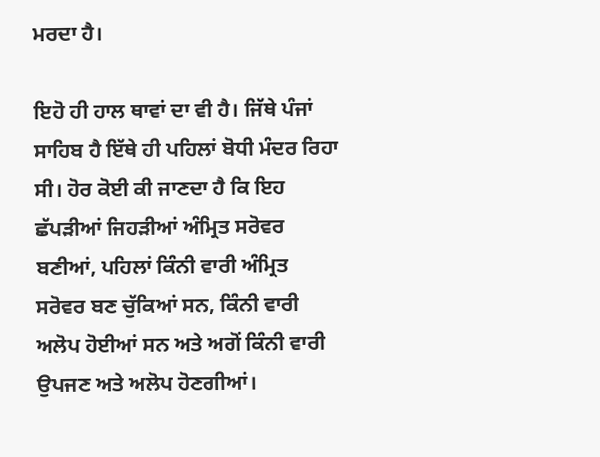ਮਰਦਾ ਹੈ।

ਇਹੋ ਹੀ ਹਾਲ ਥਾਵਾਂ ਦਾ ਵੀ ਹੈ। ਜਿੱਥੇ ਪੰਜਾਂ ਸਾਹਿਬ ਹੈ ਇੱਥੇ ਹੀ ਪਹਿਲਾਂ ਬੋਧੀ ਮੰਦਰ ਰਿਹਾ ਸੀ। ਹੋਰ ਕੋਈ ਕੀ ਜਾਣਦਾ ਹੈ ਕਿ ਇਹ ਛੱਪੜੀਆਂ ਜਿਹੜੀਆਂ ਅੰਮ੍ਰਿਤ ਸਰੋਵਰ ਬਣੀਆਂ, ਪਹਿਲਾਂ ਕਿੰਨੀ ਵਾਰੀ ਅੰਮ੍ਰਿਤ ਸਰੋਵਰ ਬਣ ਚੁੱਕਿਆਂ ਸਨ, ਕਿੰਨੀ ਵਾਰੀ ਅਲੋਪ ਹੋਈਆਂ ਸਨ ਅਤੇ ਅਗੋਂ ਕਿੰਨੀ ਵਾਰੀ ਉਪਜਣ ਅਤੇ ਅਲੋਪ ਹੋਣਗੀਆਂ।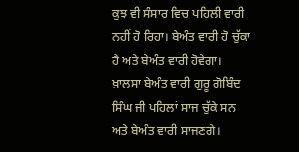ਕੁਝ ਵੀ ਸੰਸਾਰ ਵਿਚ ਪਹਿਲੀ ਵਾਰੀ ਨਹੀਂ ਹੋ ਰਿਹਾ। ਬੇਅੰਤ ਵਾਰੀ ਹੋ ਚੁੱਕਾ ਹੈ ਅਤੇ ਬੇਅੰਤ ਵਾਰੀ ਹੋਵੇਗਾ। ਖ਼ਾਲਸਾ ਬੇਅੰਤ ਵਾਰੀ ਗੁਰੂ ਗੋਬਿੰਦ ਸਿੰਘ ਜੀ ਪਹਿਲਾਂ ਸਾਜ ਚੁੱਕੇ ਸਨ ਅਤੇ ਬੇਅੰਤ ਵਾਰੀ ਸਾਜਣਗੇ।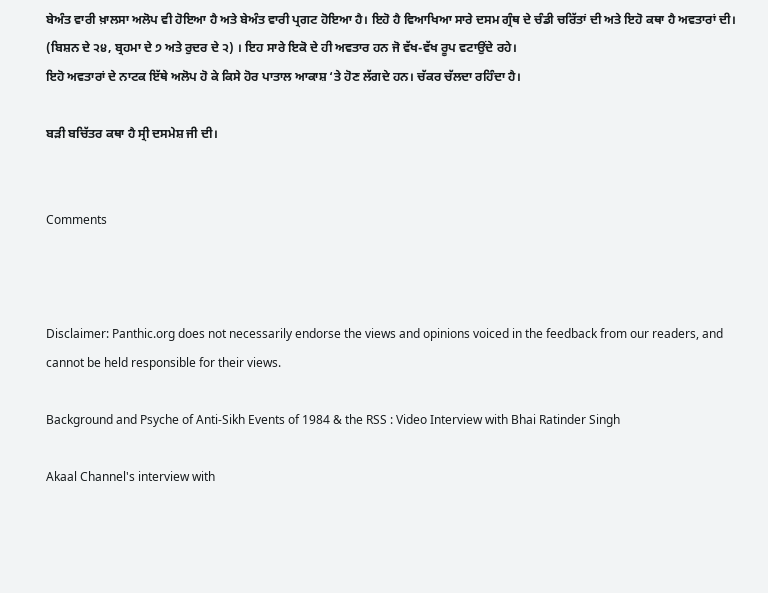ਬੇਅੰਤ ਵਾਰੀ ਖ਼ਾਲਸਾ ਅਲੋਪ ਵੀ ਹੋਇਆ ਹੈ ਅਤੇ ਬੇਅੰਤ ਵਾਰੀ ਪ੍ਰਗਟ ਹੋਇਆ ਹੈ। ਇਹੋ ਹੈ ਵਿਆਖਿਆ ਸਾਰੇ ਦਸਮ ਗ੍ਰੰਥ ਦੇ ਚੰਡੀ ਚਰਿੱਤਾਂ ਦੀ ਅਤੇ ਇਹੋ ਕਥਾ ਹੈ ਅਵਤਾਰਾਂ ਦੀ। (ਬਿਸ਼ਨ ਦੇ ੨੪, ਬ੍ਰਹਮਾ ਦੇ ੭ ਅਤੇ ਰੁਦਰ ਦੇ ੨) । ਇਹ ਸਾਰੇ ਇਕੋ ਦੇ ਹੀ ਅਵਤਾਰ ਹਨ ਜੋ ਵੱਖ-ਵੱਖ ਰੂਪ ਵਟਾਉਂਦੇ ਰਹੇ।
ਇਹੋ ਅਵਤਾਰਾਂ ਦੇ ਨਾਟਕ ਇੱਥੇ ਅਲੋਪ ਹੋ ਕੇ ਕਿਸੇ ਹੋਰ ਪਾਤਾਲ ਆਕਾਸ਼ ‘ਤੇ ਹੋਣ ਲੱਗਦੇ ਹਨ। ਚੱਕਰ ਚੱਲਦਾ ਰਹਿੰਦਾ ਹੈ।

ਬੜੀ ਬਚਿੱਤਰ ਕਥਾ ਹੈ ਸ੍ਰੀ ਦਸਮੇਸ਼ ਜੀ ਦੀ।


Comments



Disclaimer: Panthic.org does not necessarily endorse the views and opinions voiced in the feedback from our readers, and cannot be held responsible for their views.

Background and Psyche of Anti-Sikh Events of 1984 & the RSS : Video Interview with Bhai Ratinder Singh

Akaal Channel's interview with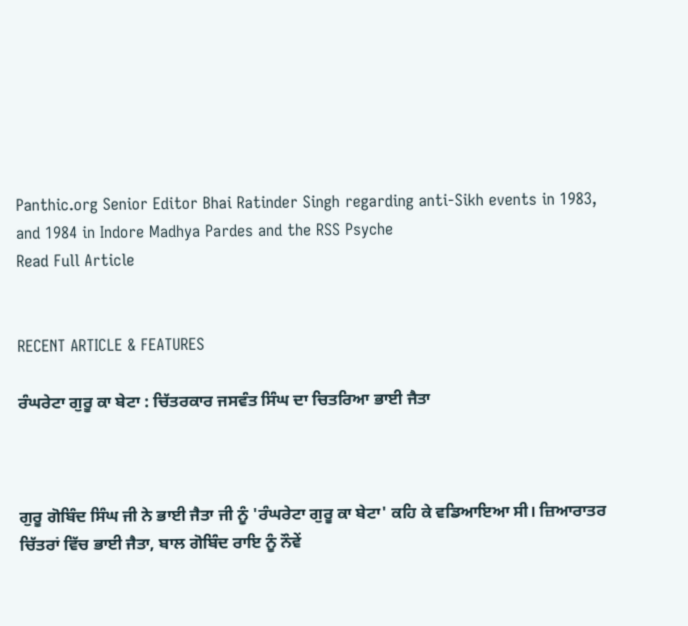Panthic.org Senior Editor Bhai Ratinder Singh regarding anti-Sikh events in 1983, and 1984 in Indore Madhya Pardes and the RSS Psyche
Read Full Article


RECENT ARTICLE & FEATURES

ਰੰਘਰੇਟਾ ਗੁਰੂ ਕਾ ਬੇਟਾ : ਚਿੱਤਰਕਾਰ ਜਸਵੰਤ ਸਿੰਘ ਦਾ ਚਿਤਰਿਆ ਭਾਈ ਜੈਤਾ



ਗੁਰੂ ਗੋਬਿੰਦ ਸਿੰਘ ਜੀ ਨੇ ਭਾਈ ਜੈਤਾ ਜੀ ਨੂੰ 'ਰੰਘਰੇਟਾ ਗੁਰੂ ਕਾ ਬੇਟਾ' ਕਹਿ ਕੇ ਵਡਿਆਇਆ ਸੀ। ਜ਼ਿਆਰਾਤਰ ਚਿੱਤਰਾਂ ਵਿੱਚ ਭਾਈ ਜੈਤਾ, ਬਾਲ ਗੋਬਿੰਦ ਰਾਇ ਨੂੰ ਨੌਵੇਂ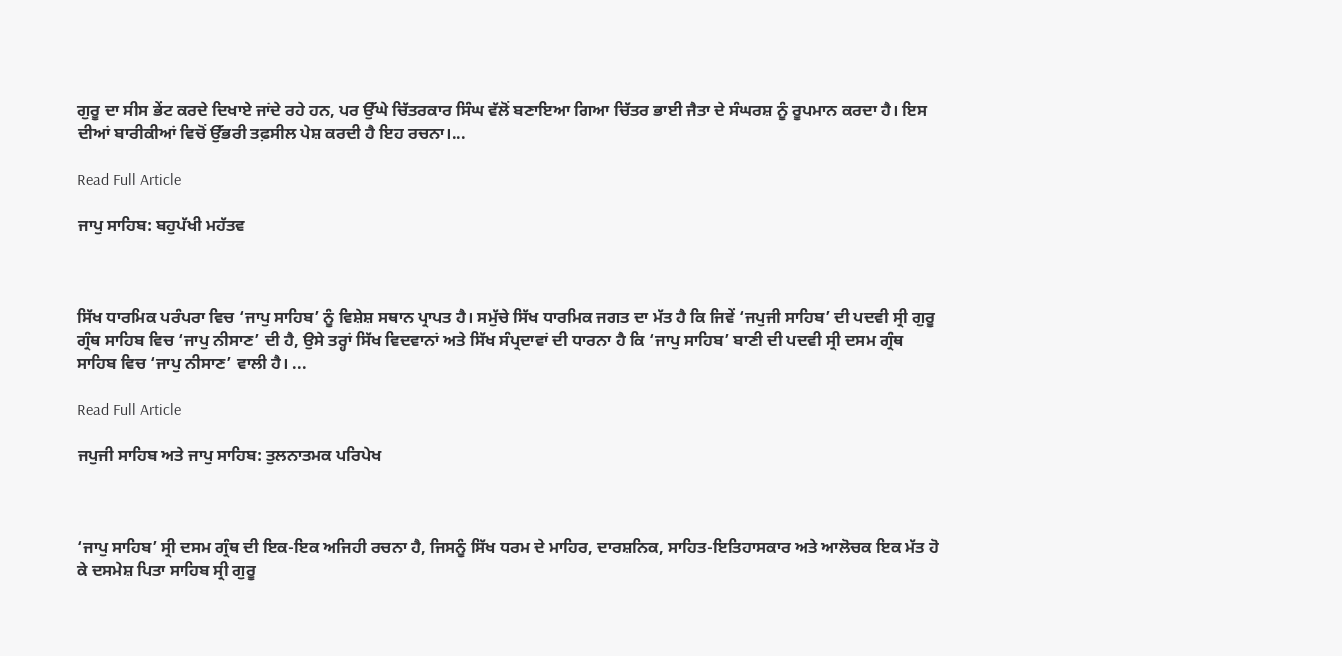ਗੁਰੂ ਦਾ ਸੀਸ ਭੇਂਟ ਕਰਦੇ ਦਿਖਾਏ ਜਾਂਦੇ ਰਹੇ ਹਨ, ਪਰ ਉੱਘੇ ਚਿੱਤਰਕਾਰ ਸਿੰਘ ਵੱਲੋਂ ਬਣਾਇਆ ਗਿਆ ਚਿੱਤਰ ਭਾਈ ਜੈਤਾ ਦੇ ਸੰਘਰਸ਼ ਨੂੰ ਰੂਪਮਾਨ ਕਰਦਾ ਹੈ। ਇਸ ਦੀਆਂ ਬਾਰੀਕੀਆਂ ਵਿਚੋਂ ਉੱਭਰੀ ਤਫ਼ਸੀਲ ਪੇਸ਼ ਕਰਦੀ ਹੈ ਇਹ ਰਚਨਾ।...

Read Full Article

ਜਾਪੁ ਸਾਹਿਬ: ਬਹੁਪੱਖੀ ਮਹੱਤਵ



ਸਿੱਖ ਧਾਰਮਿਕ ਪਰੰਪਰਾ ਵਿਚ ‘ਜਾਪੁ ਸਾਹਿਬ’ ਨੂੰ ਵਿਸ਼ੇਸ਼ ਸਥਾਨ ਪ੍ਰਾਪਤ ਹੈ। ਸਮੁੱਚੇ ਸਿੱਖ ਧਾਰਮਿਕ ਜਗਤ ਦਾ ਮੱਤ ਹੈ ਕਿ ਜਿਵੇਂ ‘ਜਪੁਜੀ ਸਾਹਿਬ’ ਦੀ ਪਦਵੀ ਸ੍ਰੀ ਗੁਰੂ ਗ੍ਰੰਥ ਸਾਹਿਬ ਵਿਚ ‘ਜਾਪੁ ਨੀਸਾਣ’ ਦੀ ਹੈ, ਉਸੇ ਤਰ੍ਹਾਂ ਸਿੱਖ ਵਿਦਵਾਨਾਂ ਅਤੇ ਸਿੱਖ ਸੰਪ੍ਰਦਾਵਾਂ ਦੀ ਧਾਰਨਾ ਹੈ ਕਿ ‘ਜਾਪੁ ਸਾਹਿਬ’ ਬਾਣੀ ਦੀ ਪਦਵੀ ਸ੍ਰੀ ਦਸਮ ਗ੍ਰੰਥ ਸਾਹਿਬ ਵਿਚ ‘ਜਾਪੁ ਨੀਸਾਣ’ ਵਾਲੀ ਹੈ। ...

Read Full Article

ਜਪੁਜੀ ਸਾਹਿਬ ਅਤੇ ਜਾਪੁ ਸਾਹਿਬ: ਤੁਲਨਾਤਮਕ ਪਰਿਪੇਖ



‘ਜਾਪੁ ਸਾਹਿਬ’ ਸ੍ਰੀ ਦਸਮ ਗ੍ਰੰਥ ਦੀ ਇਕ-ਇਕ ਅਜਿਹੀ ਰਚਨਾ ਹੈ, ਜਿਸਨੂੰ ਸਿੱਖ ਧਰਮ ਦੇ ਮਾਹਿਰ, ਦਾਰਸ਼ਨਿਕ, ਸਾਹਿਤ-ਇਤਿਹਾਸਕਾਰ ਅਤੇ ਆਲੋਚਕ ਇਕ ਮੱਤ ਹੋ ਕੇ ਦਸਮੇਸ਼ ਪਿਤਾ ਸਾਹਿਬ ਸ੍ਰੀ ਗੁਰੂ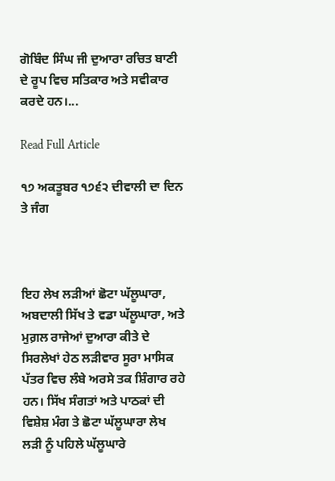ਗੋਬਿੰਦ ਸਿੰਘ ਜੀ ਦੁਆਰਾ ਰਚਿਤ ਬਾਣੀ ਦੇ ਰੂਪ ਵਿਚ ਸਤਿਕਾਰ ਅਤੇ ਸਵੀਕਾਰ ਕਰਦੇ ਹਨ।...

Read Full Article

੧੭ ਅਕਤੂਬਰ ੧੭੬੨ ਦੀਵਾਲੀ ਦਾ ਦਿਨ ਤੇ ਜੰਗ



ਇਹ ਲੇਖ ਲੜੀਆਂ ਛੋਟਾ ਘੱਲੂਘਾਰਾ, ਅਬਦਾਲੀ ਸਿੱਖ ਤੇ ਵਡਾ ਘੱਲੂਘਾਰਾ, ਅਤੇ ਮੁਗ਼ਲ ਰਾਜੇਆਂ ਦੁਆਰਾ ਕੀਤੇ ਦੇ ਸਿਰਲੇਖਾਂ ਹੇਠ ਲੜੀਵਾਰ ਸੂਰਾ ਮਾਸਿਕ ਪੱਤਰ ਵਿਚ ਲੰਬੇ ਅਰਸੇ ਤਕ ਸ਼ਿੰਗਾਰ ਰਹੇ ਹਨ। ਸਿੱਖ ਸੰਗਤਾਂ ਅਤੇ ਪਾਠਕਾਂ ਦੀ ਵਿਸ਼ੇਸ਼ ਮੰਗ ਤੇ ਛੋਟਾ ਘੱਲੂਘਾਰਾ ਲੇਖ ਲੜੀ ਨੂੰ ਪਹਿਲੇ ਘੱਲੂਘਾਰੇ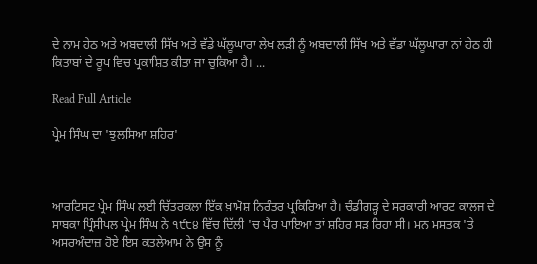ਦੇ ਨਾਮ ਹੇਠ ਅਤੇ ਅਬਦਾਲੀ ਸਿੱਖ ਅਤੇ ਵੱਡੇ ਘੱਲੂਘਾਰਾ ਲੇਖ ਲੜੀ ਨੂੰ ਅਬਦਾਲੀ ਸਿੱਖ ਅਤੇ ਵੱਡਾ ਘੱਲੂਘਾਰਾ ਨਾਂ ਹੇਠ ਹੀ ਕਿਤਾਬਾਂ ਦੇ ਰੂਪ ਵਿਚ ਪ੍ਰਕਾਸ਼ਿਤ ਕੀਤਾ ਜਾ ਚੁਕਿਆ ਹੈ। ...

Read Full Article

ਪ੍ਰੇਮ ਸਿੰਘ ਦਾ 'ਝੁਲਸਿਆ ਸ਼ਹਿਰ'



ਆਰਟਿਸਟ ਪ੍ਰੇਮ ਸਿੰਘ ਲਈ ਚਿੱਤਰਕਲਾ ਇੱਕ ਖ਼ਾਮੋਸ਼ ਨਿਰੰਤਰ ਪ੍ਰਕਿਰਿਆ ਹੈ। ਚੰਡੀਗੜ੍ਹ ਦੇ ਸਰਕਾਰੀ ਆਰਟ ਕਾਲਜ ਦੇ ਸਾਬਕਾ ਪ੍ਰਿੰਸੀਪਲ ਪ੍ਰੇਮ ਸਿੰਘ ਨੇ ੧੯੮੪ ਵਿੱਚ ਦਿੱਲੀ 'ਚ ਪੈਰ ਪਾਇਆ ਤਾਂ ਸ਼ਹਿਰ ਸੜ ਰਿਹਾ ਸੀ। ਮਨ ਮਸਤਕ 'ਤੇ ਅਸਰਅੰਦਾਜ਼ ਹੋਏ ਇਸ ਕਤਲੇਆਮ ਨੇ ਉਸ ਨੂੰ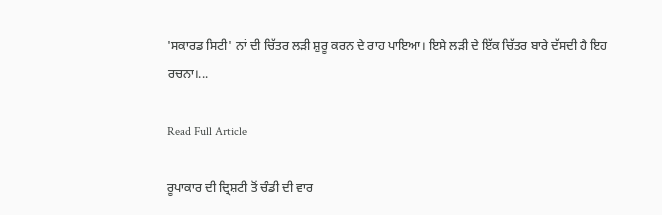'ਸਕਾਰਡ ਸਿਟੀ' ਨਾਂ ਦੀ ਚਿੱਤਰ ਲੜੀ ਸ਼ੁਰੂ ਕਰਨ ਦੇ ਰਾਹ ਪਾਇਆ। ਇਸੇ ਲੜੀ ਦੇ ਇੱਕ ਚਿੱਤਰ ਬਾਰੇ ਦੱਸਦੀ ਹੈ ਇਹ ਰਚਨਾ।...

Read Full Article

ਰੂਪਾਕਾਰ ਦੀ ਦ੍ਰਿਸ਼ਟੀ ਤੋਂ ਚੰਡੀ ਦੀ ਵਾਰ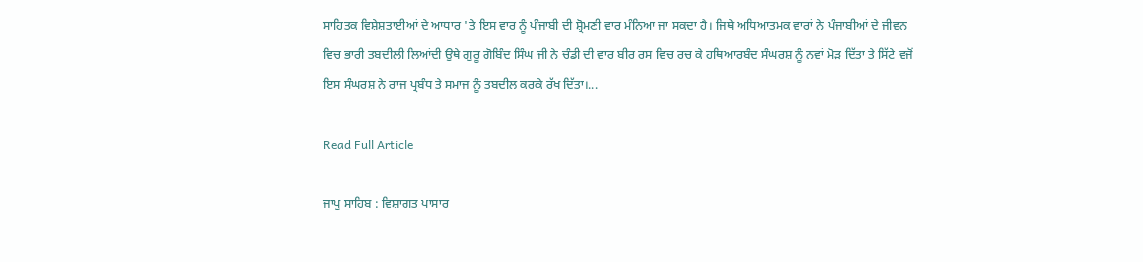ਸਾਹਿਤਕ ਵਿਸ਼ੇਸ਼ਤਾਈਆਂ ਦੇ ਆਧਾਰ 'ਤੇ ਇਸ ਵਾਰ ਨੂੰ ਪੰਜਾਬੀ ਦੀ ਸ਼੍ਰੋਮਣੀ ਵਾਰ ਮੰਨਿਆ ਜਾ ਸਕਦਾ ਹੈ। ਜਿਥੇ ਅਧਿਆਤਮਕ ਵਾਰਾਂ ਨੇ ਪੰਜਾਬੀਆਂ ਦੇ ਜੀਵਨ ਵਿਚ ਭਾਰੀ ਤਬਦੀਲੀ ਲਿਆਂਦੀ ਉਥੇ ਗੁਰੂ ਗੋਬਿੰਦ ਸਿੰਘ ਜੀ ਨੇ ਚੰਡੀ ਦੀ ਵਾਰ ਬੀਰ ਰਸ ਵਿਚ ਰਚ ਕੇ ਹਥਿਆਰਬੰਦ ਸੰਘਰਸ਼ ਨੂੰ ਨਵਾਂ ਮੋੜ ਦਿੱਤਾ ਤੇ ਸਿੱਟੇ ਵਜੋਂ ਇਸ ਸੰਘਰਸ਼ ਨੇ ਰਾਜ ਪ੍ਰਬੰਧ ਤੇ ਸਮਾਜ ਨੂੰ ਤਬਦੀਲ ਕਰਕੇ ਰੱਖ ਦਿੱਤਾ।...

Read Full Article

ਜਾਪੁ ਸਾਹਿਬ : ਵਿਸ਼ਾਗਤ ਪਾਸਾਰ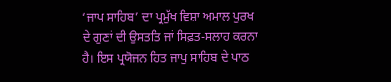‘ਜਾਪ ਸਾਹਿਬ’ ਦਾ ਪ੍ਰਮੁੱਖ ਵਿਸ਼ਾ ਅਮਾਲ ਪੁਰਖ ਦੇ ਗੁਣਾਂ ਦੀ ਉਸਤਤਿ ਜਾਂ ਸਿਫ਼ਤ-ਸਲਾਹ ਕਰਨਾ ਹੈ। ਇਸ ਪ੍ਰਯੋਜਨ ਹਿਤ ਜਾਪੁ ਸਾਹਿਬ ਦੇ ਪਾਠ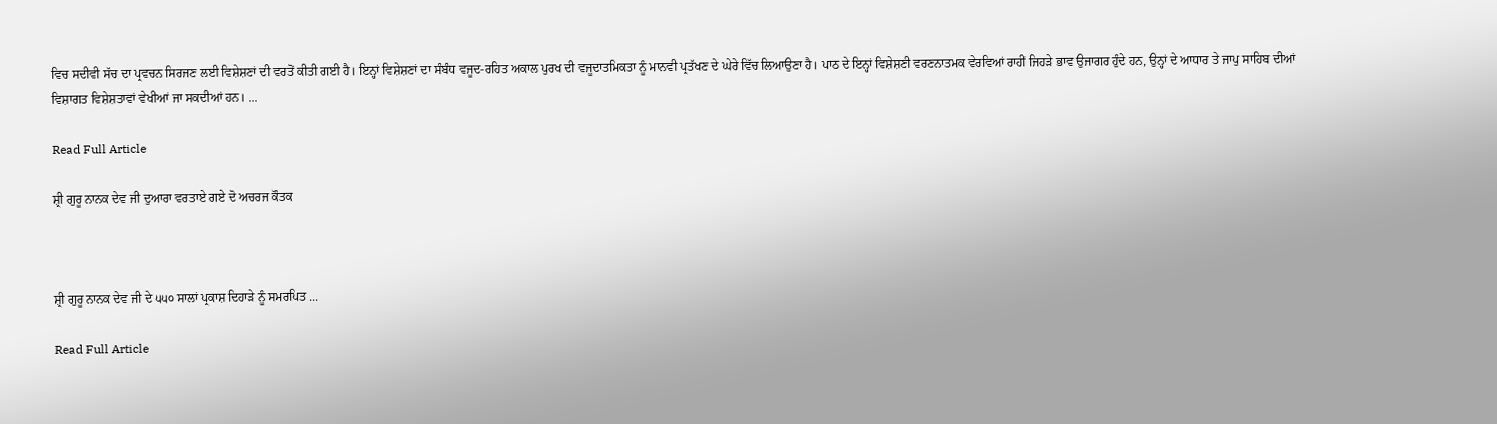ਵਿਚ ਸਦੀਵੀ ਸੱਚ ਦਾ ਪ੍ਰਵਚਨ ਸਿਰਜਣ ਲਈ ਵਿਸ਼ੇਸ਼ਣਾਂ ਦੀ ਵਰਤੋਂ ਕੀਤੀ ਗਈ ਹੈ। ਇਨ੍ਹਾਂ ਵਿਸ਼ੇਸ਼ਣਾਂ ਦਾ ਸੰਬੰਧ ਵਜੂਦ-ਰਹਿਤ ਅਕਾਲ ਪੁਰਖ ਦੀ ਵਜੂਦਾਤਮਿਕਤਾ ਨੂੰ ਮਾਨਵੀ ਪ੍ਰਤੱਖਣ ਦੇ ਘੇਰੇ ਵਿੱਚ ਲਿਆਉਣਾ ਹੈ। ਪਾਠ ਦੇ ਇਨ੍ਹਾਂ ਵਿਸ਼ੇਸ਼ਣੀ ਵਰਣਨਾਤਮਕ ਵੇਰਵਿਆਂ ਰਾਹੀਂ ਜਿਹੜੇ ਭਾਵ ਉਜਾਗਰ ਹੁੰਦੇ ਹਨ, ਉਨ੍ਹਾਂ ਦੇ ਆਧਾਰ ਤੇ ਜਾਪੁ ਸਾਹਿਬ ਦੀਆਂ ਵਿਸ਼ਾਗਤ ਵਿਸ਼ੇਸ਼ਤਾਵਾਂ ਵੇਖੀਆਂ ਜਾ ਸਕਦੀਆਂ ਹਨ। ...

Read Full Article

ਸ਼੍ਰੀ ਗੁਰੂ ਨਾਨਕ ਦੇਵ ਜੀ ਦੁਆਰਾ ਵਰਤਾਏ ਗਏ ਦੋ ਅਚਰਜ ਕੌਤਕ



ਸ਼੍ਰੀ ਗੁਰੂ ਨਾਨਕ ਦੇਵ ਜੀ ਦੇ ੫੫੦ ਸਾਲਾਂ ਪ੍ਰਕਾਸ਼ ਦਿਹਾੜੇ ਨੂੰ ਸਮਰਪਿਤ ...

Read Full Article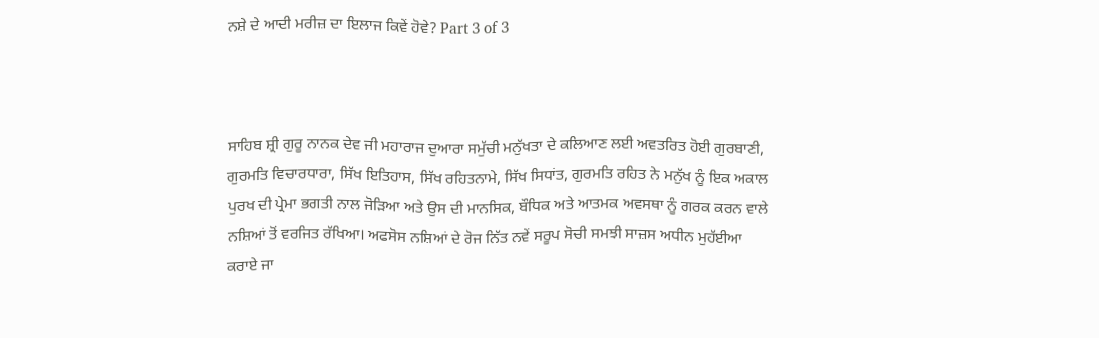ਨਸ਼ੇ ਦੇ ਆਦੀ ਮਰੀਜ਼ ਦਾ ਇਲਾਜ ਕਿਵੇਂ ਹੋਵੇ? Part 3 of 3



ਸਾਹਿਬ ਸ਼੍ਰੀ ਗੁਰੂ ਨਾਨਕ ਦੇਵ ਜੀ ਮਹਾਰਾਜ ਦੁਆਰਾ ਸਮੁੱਚੀ ਮਨੁੱਖਤਾ ਦੇ ਕਲਿਆਣ ਲਈ ਅਵਤਰਿਤ ਹੋਈ ਗੁਰਬਾਣੀ, ਗੁਰਮਤਿ ਵਿਚਾਰਧਾਰਾ, ਸਿੱਖ ਇਤਿਹਾਸ, ਸਿੱਖ ਰਹਿਤਨਾਮੇ, ਸਿੱਖ ਸਿਧਾਂਤ, ਗੁਰਮਤਿ ਰਹਿਤ ਨੇ ਮਨੁੱਖ ਨੂੰ ਇਕ ਅਕਾਲ ਪੁਰਖ ਦੀ ਪ੍ਰੇਮਾ ਭਗਤੀ ਨਾਲ ਜੋੜਿਆ ਅਤੇ ਉਸ ਦੀ ਮਾਨਸਿਕ, ਬੌਧਿਕ ਅਤੇ ਆਤਮਕ ਅਵਸਥਾ ਨੂੰ ਗਰਕ ਕਰਨ ਵਾਲੇ ਨਸ਼ਿਆਂ ਤੋਂ ਵਰਜਿਤ ਰੱਖਿਆ। ਅਫਸੋਸ ਨਸ਼ਿਆਂ ਦੇ ਰੋਜ ਨਿੱਤ ਨਵੇਂ ਸਰੂਪ ਸੋਚੀ ਸਮਝੀ ਸਾਜ਼ਸ ਅਧੀਨ ਮੁਹੱਈਆ ਕਰਾਏ ਜਾ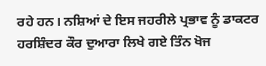ਰਹੇ ਹਨ। ਨਸ਼ਿਆਂ ਦੇ ਇਸ ਜਹਰੀਲੇ ਪ੍ਰਭਾਵ ਨੂੰ ਡਾਕਟਰ ਹਰਸ਼ਿੰਦਰ ਕੌਰ ਦੁਆਰਾ ਲਿਖੇ ਗਏ ਤਿੰਨ ਖੋਜ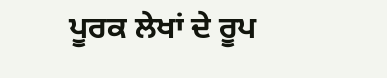ਪੂਰਕ ਲੇਖਾਂ ਦੇ ਰੂਪ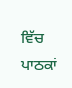ਵਿੱਚ ਪਾਠਕਾਂ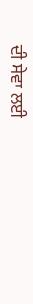ਦੀ ਸੇਵਾ ਲਈ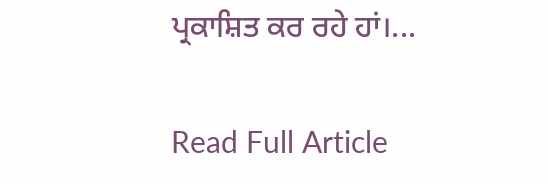ਪ੍ਰਕਾਸ਼ਿਤ ਕਰ ਰਹੇ ਹਾਂ।...

Read Full Article